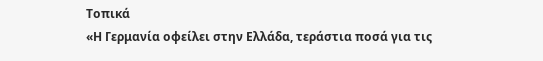Τοπικά
«Η Γερμανία οφείλει στην Ελλάδα, τεράστια ποσά για τις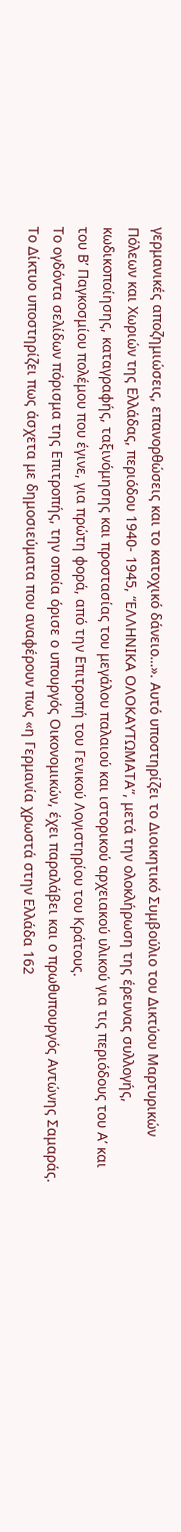γερμανικές αποζημιώσεις, επανορθώσεις και το κατοχικό δάνειο…». Αυτό υποστηρίζει το Διοικητικό Συμβούλιο του Δικτύου Μαρτυρικών Πόλεων και Χωριών της Ελλάδας, περιόδου 1940- 1945, “ΕΛΛΗΝΙΚΑ ΟΛΟΚΑΥΤΩΜΑΤΑ”, μετά την ολοκλήρωση της έρευνας συλλογής, κωδικοποίησης, καταγραφής, ταξινόμησης και προστασίας του μεγάλου παλαιού και ιστορικού αρχειακού υλικού για τις περιόδους του Α’ και του Β’ Παγκοσμίου πολέμου που έγινε, για πρώτη φορά, από την Επιτροπή του Γενικού Λογιστηρίου του Κράτους.
Το ογδόντα σελίδων πόρισμα της Επιτροπής, την οποία όρισε ο υπουργός Οικονομικών, έχει παραλάβει και ο πρωθυπουργός Αντώνης Σαμαράς. Το Δίκτυο υποστηρίζει πως άσχετα με δημοσιεύματα που αναφέρουν πως «η Γερμανία χρωστά στην Ελλάδα 162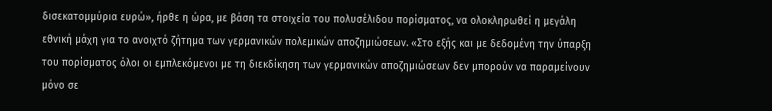δισεκατομμύρια ευρώ», ήρθε η ώρα, με βάση τα στοιχεία του πολυσέλιδου πορίσματος, να ολοκληρωθεί η μεγάλη εθνική μάχη για το ανοιχτό ζήτημα των γερμανικών πολεμικών αποζημιώσεων. «Στο εξής και με δεδομένη την ύπαρξη του πορίσματος όλοι οι εμπλεκόμενοι με τη διεκδίκηση των γερμανικών αποζημιώσεων δεν μπορούν να παραμείνουν μόνο σε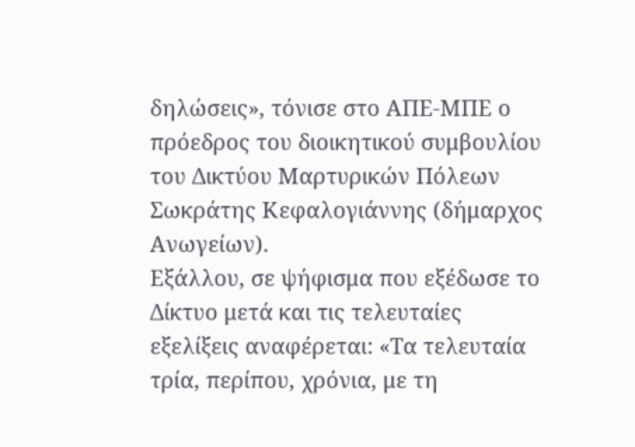δηλώσεις», τόνισε στο ΑΠΕ-ΜΠΕ ο πρόεδρος του διοικητικού συμβουλίου του Δικτύου Μαρτυρικών Πόλεων Σωκράτης Κεφαλογιάννης (δήμαρχος Ανωγείων).
Εξάλλου, σε ψήφισμα που εξέδωσε το Δίκτυο μετά και τις τελευταίες εξελίξεις αναφέρεται: «Τα τελευταία τρία, περίπου, χρόνια, με τη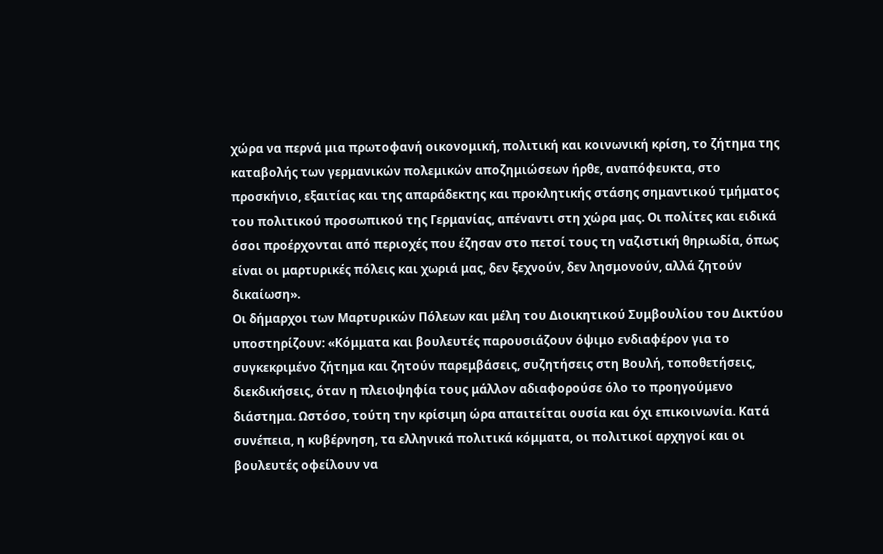χώρα να περνά μια πρωτοφανή οικονομική, πολιτική και κοινωνική κρίση, το ζήτημα της καταβολής των γερμανικών πολεμικών αποζημιώσεων ήρθε, αναπόφευκτα, στο προσκήνιο, εξαιτίας και της απαράδεκτης και προκλητικής στάσης σημαντικού τμήματος του πολιτικού προσωπικού της Γερμανίας, απέναντι στη χώρα μας. Οι πολίτες και ειδικά όσοι προέρχονται από περιοχές που έζησαν στο πετσί τους τη ναζιστική θηριωδία, όπως είναι οι μαρτυρικές πόλεις και χωριά μας, δεν ξεχνούν, δεν λησμονούν, αλλά ζητούν δικαίωση».
Οι δήμαρχοι των Μαρτυρικών Πόλεων και μέλη του Διοικητικού Συμβουλίου του Δικτύου υποστηρίζουν: «Κόμματα και βουλευτές παρουσιάζουν όψιμο ενδιαφέρον για το συγκεκριμένο ζήτημα και ζητούν παρεμβάσεις, συζητήσεις στη Βουλή, τοποθετήσεις, διεκδικήσεις, όταν η πλειοψηφία τους μάλλον αδιαφορούσε όλο το προηγούμενο διάστημα. Ωστόσο, τούτη την κρίσιμη ώρα απαιτείται ουσία και όχι επικοινωνία. Κατά συνέπεια, η κυβέρνηση, τα ελληνικά πολιτικά κόμματα, οι πολιτικοί αρχηγοί και οι βουλευτές οφείλουν να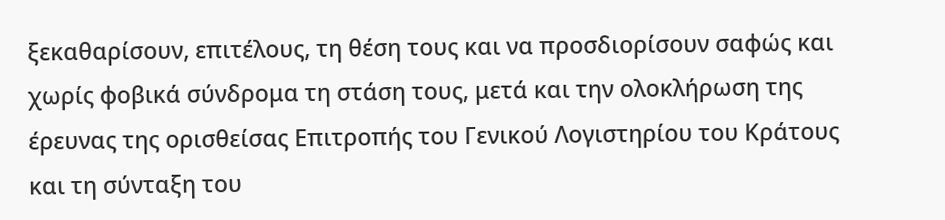ξεκαθαρίσουν, επιτέλους, τη θέση τους και να προσδιορίσουν σαφώς και χωρίς φοβικά σύνδρομα τη στάση τους, μετά και την ολοκλήρωση της έρευνας της ορισθείσας Επιτροπής του Γενικού Λογιστηρίου του Κράτους και τη σύνταξη του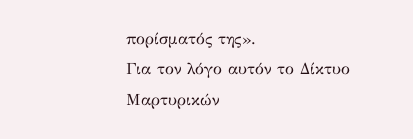πορίσματός της».
Για τον λόγο αυτόν το Δίκτυο Μαρτυρικών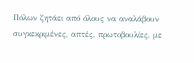Πόλων ζητάει από όλους να αναλάβουν συγκεκριμένες, απτές, πρωτοβουλίες, με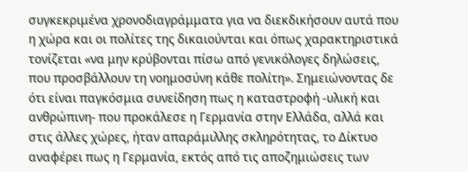συγκεκριμένα χρονοδιαγράμματα για να διεκδικήσουν αυτά που η χώρα και οι πολίτες της δικαιούνται και όπως χαρακτηριστικά τονίζεται «να μην κρύβονται πίσω από γενικόλογες δηλώσεις, που προσβάλλουν τη νοημοσύνη κάθε πολίτη». Σημειώνοντας δε ότι είναι παγκόσμια συνείδηση πως η καταστροφή -υλική και ανθρώπινη- που προκάλεσε η Γερμανία στην Ελλάδα, αλλά και στις άλλες χώρες, ήταν απαράμιλλης σκληρότητας, το Δίκτυο αναφέρει πως η Γερμανία, εκτός από τις αποζημιώσεις των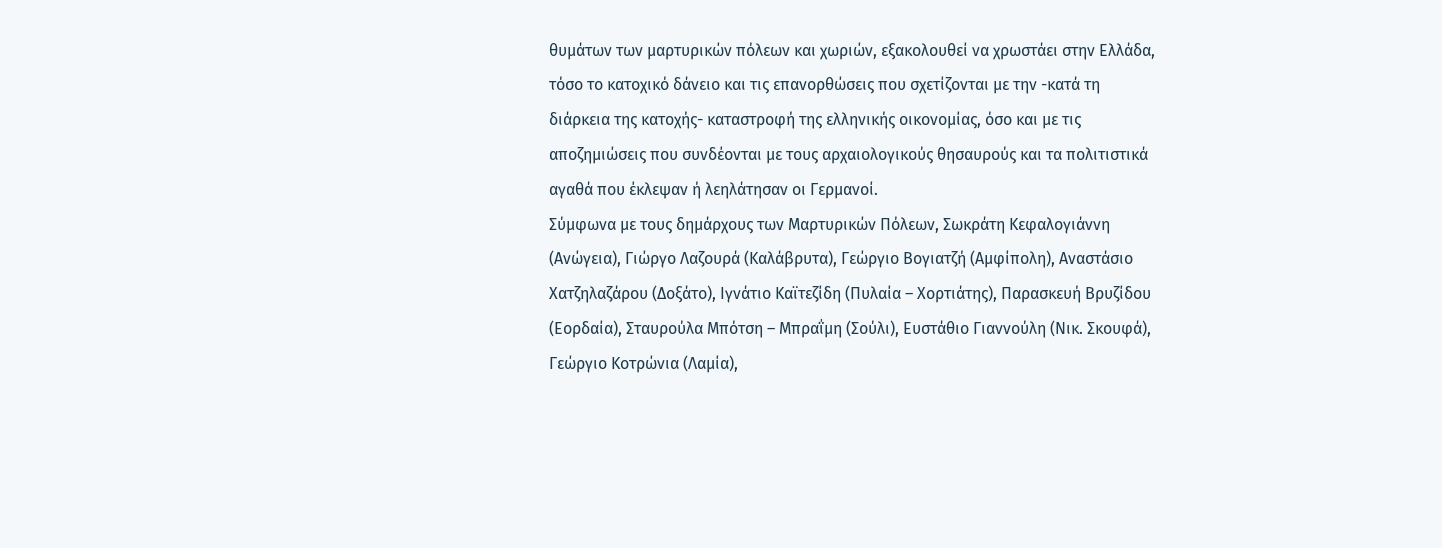θυμάτων των μαρτυρικών πόλεων και χωριών, εξακολουθεί να χρωστάει στην Ελλάδα, τόσο το κατοχικό δάνειο και τις επανορθώσεις που σχετίζονται με την -κατά τη διάρκεια της κατοχής- καταστροφή της ελληνικής οικονομίας, όσο και με τις αποζημιώσεις που συνδέονται με τους αρχαιολογικούς θησαυρούς και τα πολιτιστικά αγαθά που έκλεψαν ή λεηλάτησαν οι Γερμανοί.
Σύμφωνα με τους δημάρχους των Μαρτυρικών Πόλεων, Σωκράτη Κεφαλογιάννη (Ανώγεια), Γιώργο Λαζουρά (Καλάβρυτα), Γεώργιο Βογιατζή (Αμφίπολη), Αναστάσιο Χατζηλαζάρου (Δοξάτο), Ιγνάτιο Καϊτεζίδη (Πυλαία – Χορτιάτης), Παρασκευή Βρυζίδου (Εορδαία), Σταυρούλα Μπότση – Μπραΐμη (Σούλι), Ευστάθιο Γιαννούλη (Νικ. Σκουφά), Γεώργιο Κοτρώνια (Λαμία),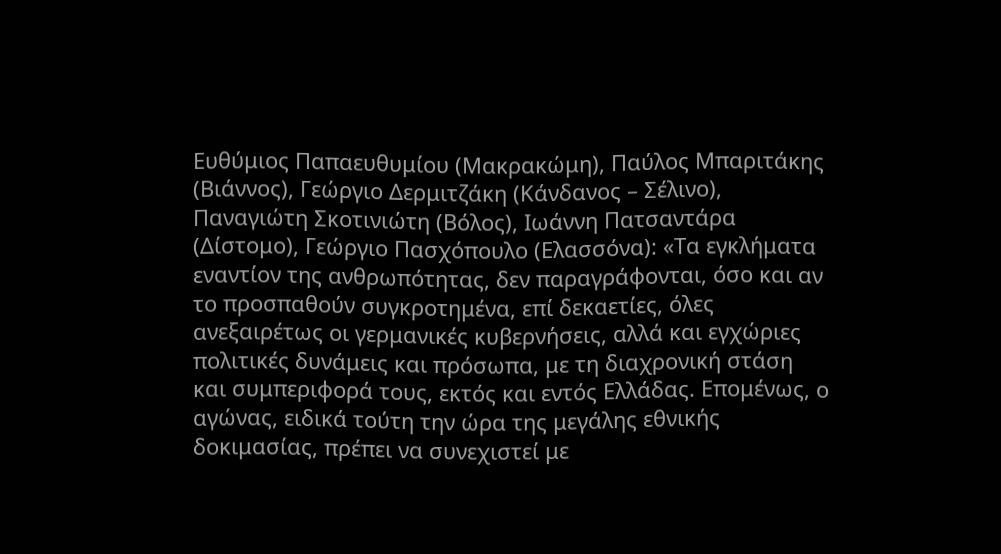Ευθύμιος Παπαευθυμίου (Μακρακώμη), Παύλος Μπαριτάκης (Βιάννος), Γεώργιο Δερμιτζάκη (Κάνδανος – Σέλινο), Παναγιώτη Σκοτινιώτη (Βόλος), Ιωάννη Πατσαντάρα (Δίστομο), Γεώργιο Πασχόπουλο (Ελασσόνα): «Τα εγκλήματα εναντίον της ανθρωπότητας, δεν παραγράφονται, όσο και αν το προσπαθούν συγκροτημένα, επί δεκαετίες, όλες ανεξαιρέτως οι γερμανικές κυβερνήσεις, αλλά και εγχώριες πολιτικές δυνάμεις και πρόσωπα, με τη διαχρονική στάση και συμπεριφορά τους, εκτός και εντός Ελλάδας. Επομένως, ο αγώνας, ειδικά τούτη την ώρα της μεγάλης εθνικής δοκιμασίας, πρέπει να συνεχιστεί με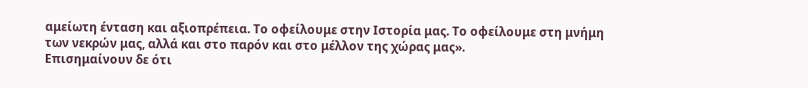αμείωτη ένταση και αξιοπρέπεια. Το οφείλουμε στην Ιστορία μας. Το οφείλουμε στη μνήμη των νεκρών μας, αλλά και στο παρόν και στο μέλλον της χώρας μας».
Επισημαίνουν δε ότι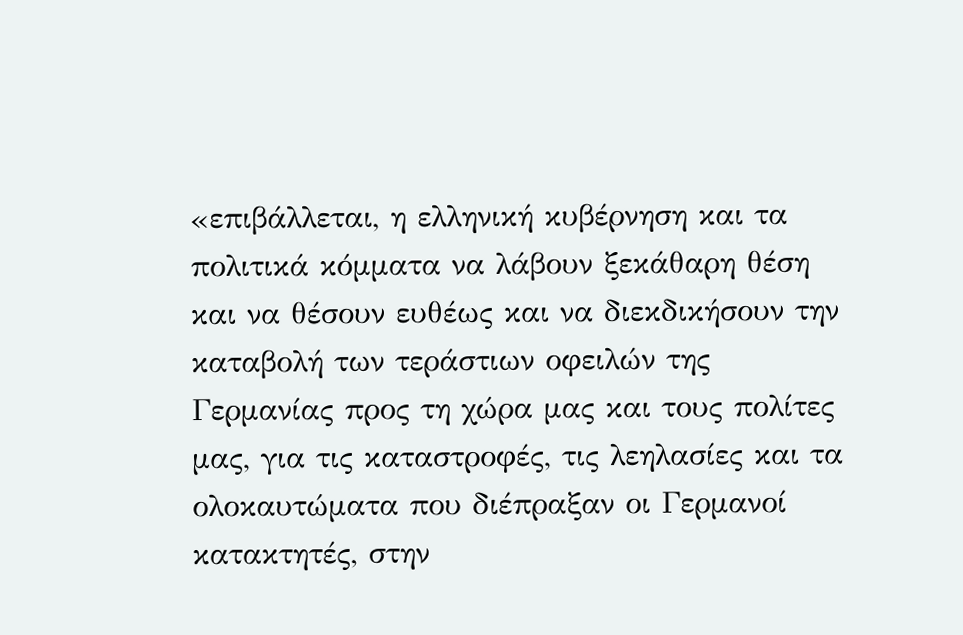«επιβάλλεται, η ελληνική κυβέρνηση και τα πολιτικά κόμματα να λάβουν ξεκάθαρη θέση και να θέσουν ευθέως και να διεκδικήσουν την καταβολή των τεράστιων οφειλών της Γερμανίας προς τη χώρα μας και τους πολίτες μας, για τις καταστροφές, τις λεηλασίες και τα ολοκαυτώματα που διέπραξαν οι Γερμανοί κατακτητές, στην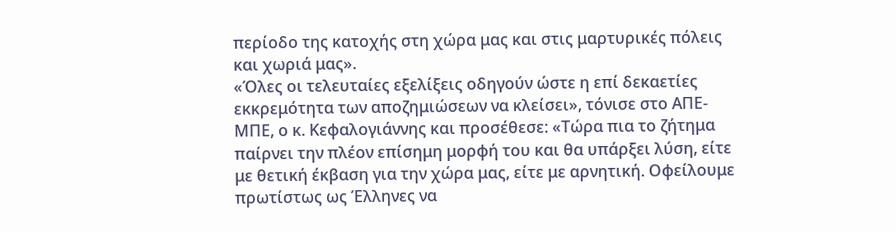περίοδο της κατοχής στη χώρα μας και στις μαρτυρικές πόλεις και χωριά μας».
«Όλες οι τελευταίες εξελίξεις οδηγούν ώστε η επί δεκαετίες εκκρεμότητα των αποζημιώσεων να κλείσει», τόνισε στο ΑΠΕ- ΜΠΕ, ο κ. Κεφαλογιάννης και προσέθεσε: «Τώρα πια το ζήτημα παίρνει την πλέον επίσημη μορφή του και θα υπάρξει λύση, είτε με θετική έκβαση για την χώρα μας, είτε με αρνητική. Οφείλουμε πρωτίστως ως Έλληνες να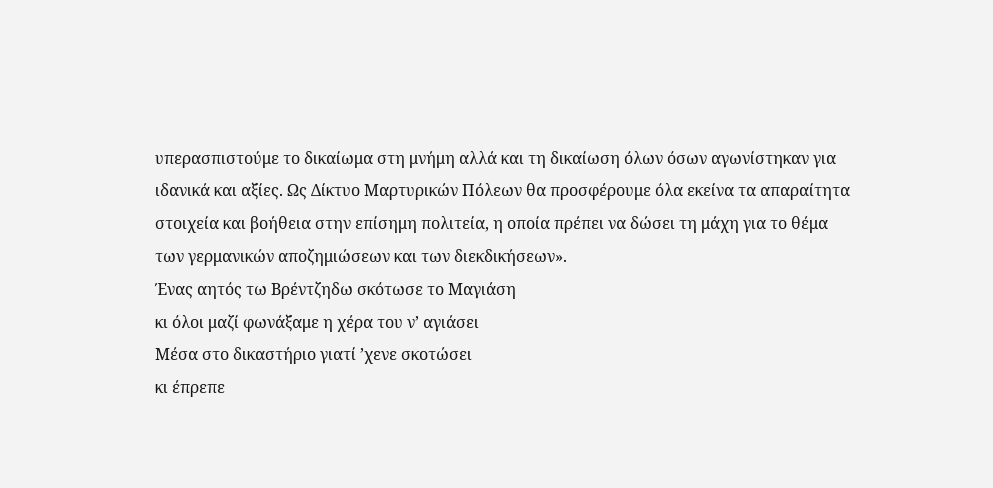υπερασπιστούμε το δικαίωμα στη μνήμη αλλά και τη δικαίωση όλων όσων αγωνίστηκαν για ιδανικά και αξίες. Ως Δίκτυο Μαρτυρικών Πόλεων θα προσφέρουμε όλα εκείνα τα απαραίτητα στοιχεία και βοήθεια στην επίσημη πολιτεία, η οποία πρέπει να δώσει τη μάχη για το θέμα των γερμανικών αποζημιώσεων και των διεκδικήσεων».
Ένας αητός τω Βρέντζηδω σκότωσε το Μαγιάση
κι όλοι μαζί φωνάξαμε η χέρα του ν’ αγιάσει
Μέσα στο δικαστήριο γιατί ’χενε σκοτώσει
κι έπρεπε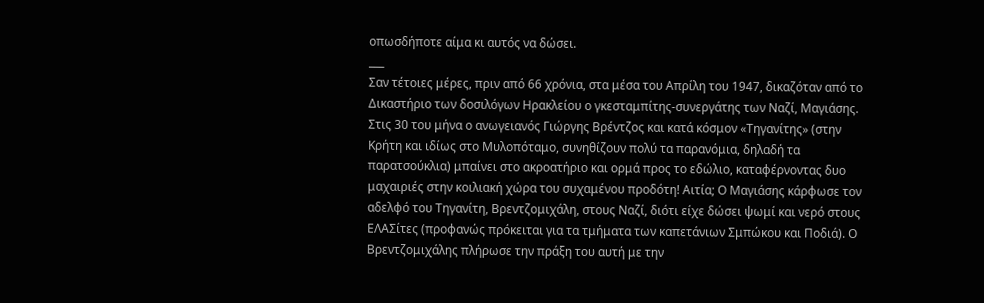οπωσδήποτε αίμα κι αυτός να δώσει.
___
Σαν τέτοιες μέρες, πριν από 66 χρόνια, στα μέσα του Απρίλη του 1947, δικαζόταν από το Δικαστήριο των δοσιλόγων Ηρακλείου ο γκεσταμπίτης-συνεργάτης των Ναζί, Μαγιάσης. Στις 30 του μήνα ο ανωγειανός Γιώργης Βρέντζος και κατά κόσμον «Τηγανίτης» (στην Κρήτη και ιδίως στο Μυλοπόταμο, συνηθίζουν πολύ τα παρανόμια, δηλαδή τα παρατσούκλια) μπαίνει στο ακροατήριο και ορμά προς το εδώλιο, καταφέρνοντας δυο μαχαιριές στην κοιλιακή χώρα του συχαμένου προδότη! Αιτία; Ο Μαγιάσης κάρφωσε τον αδελφό του Τηγανίτη, Βρεντζομιχάλη, στους Ναζί, διότι είχε δώσει ψωμί και νερό στους ΕΛΑΣίτες (προφανώς πρόκειται για τα τμήματα των καπετάνιων Σμπώκου και Ποδιά). Ο Βρεντζομιχάλης πλήρωσε την πράξη του αυτή με την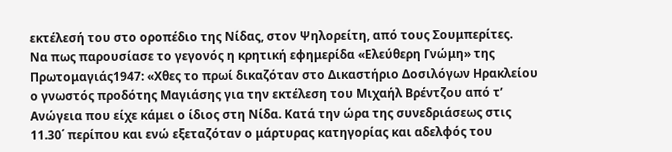εκτέλεσή του στο οροπέδιο της Νίδας, στον Ψηλορείτη, από τους Σουμπερίτες.
Να πως παρουσίασε το γεγονός η κρητική εφημερίδα «Ελεύθερη Γνώμη» της Πρωτομαγιάς1947: «Χθες το πρωί δικαζόταν στο Δικαστήριο Δοσιλόγων Ηρακλείου ο γνωστός προδότης Μαγιάσης για την εκτέλεση του Μιχαήλ Βρέντζου από τ’ Ανώγεια που είχε κάμει ο ίδιος στη Νίδα. Κατά την ώρα της συνεδριάσεως στις 11.30΄ περίπου και ενώ εξεταζόταν ο μάρτυρας κατηγορίας και αδελφός του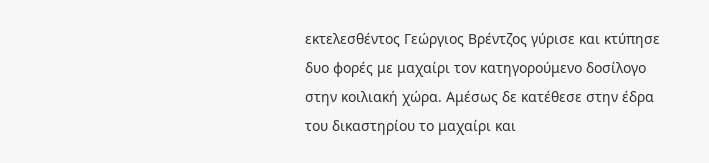εκτελεσθέντος Γεώργιος Βρέντζος γύρισε και κτύπησε δυο φορές με μαχαίρι τον κατηγορούμενο δοσίλογο στην κοιλιακή χώρα. Αμέσως δε κατέθεσε στην έδρα του δικαστηρίου το μαχαίρι και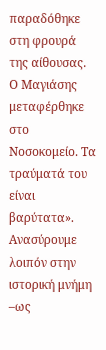παραδόθηκε στη φρουρά της αίθουσας. Ο Μαγιάσης μεταφέρθηκε στο Νοσοκομείο. Τα τραύματά του είναι βαρύτατα».
Ανασύρουμε λοιπόν στην ιστορική μνήμη –ως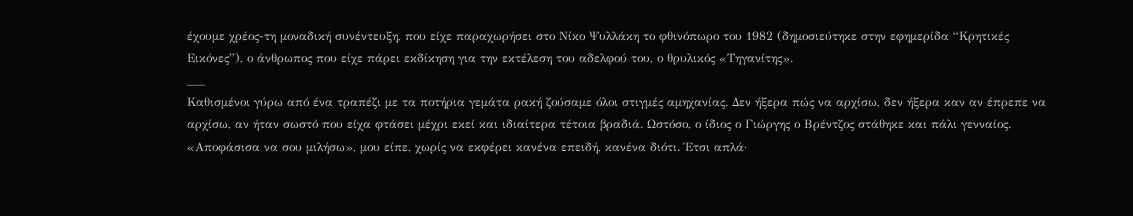έχουμε χρέος-τη μοναδική συνέντευξη, που είχε παραχωρήσει στο Νίκο Ψυλλάκη το φθινόπωρο του 1982 (δημοσιεύτηκε στην εφημερίδα “Κρητικές Εικόνες”), ο άνθρωπος που είχε πάρει εκδίκηση για την εκτέλεση του αδελφού του, ο θρυλικός «Τηγανίτης».
___
Καθισμένοι γύρω από ένα τραπέζι με τα ποτήρια γεμάτα ρακή ζούσαμε όλοι στιγμές αμηχανίας. Δεν ήξερα πώς να αρχίσω, δεν ήξερα καν αν έπρεπε να αρχίσω, αν ήταν σωστό που είχα φτάσει μέχρι εκεί και ιδιαίτερα τέτοια βραδιά. Ωστόσο, ο ίδιος ο Γιώργης ο Βρέντζος στάθηκε και πάλι γενναίος.
«Αποφάσισα να σου μιλήσω», μου είπε, χωρίς να εκφέρει κανένα επειδή, κανένα διότι. Έτσι απλά·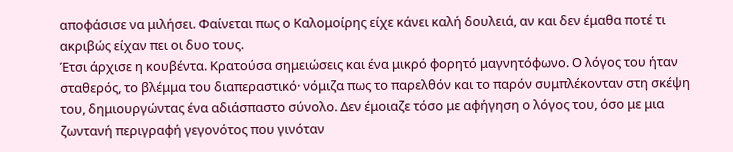αποφάσισε να μιλήσει. Φαίνεται πως ο Καλομοίρης είχε κάνει καλή δουλειά, αν και δεν έμαθα ποτέ τι ακριβώς είχαν πει οι δυο τους.
Έτσι άρχισε η κουβέντα. Κρατούσα σημειώσεις και ένα μικρό φορητό μαγνητόφωνο. Ο λόγος του ήταν σταθερός, το βλέμμα του διαπεραστικό· νόμιζα πως το παρελθόν και το παρόν συμπλέκονταν στη σκέψη του, δημιουργώντας ένα αδιάσπαστο σύνολο. Δεν έμοιαζε τόσο με αφήγηση ο λόγος του, όσο με μια ζωντανή περιγραφή γεγονότος που γινόταν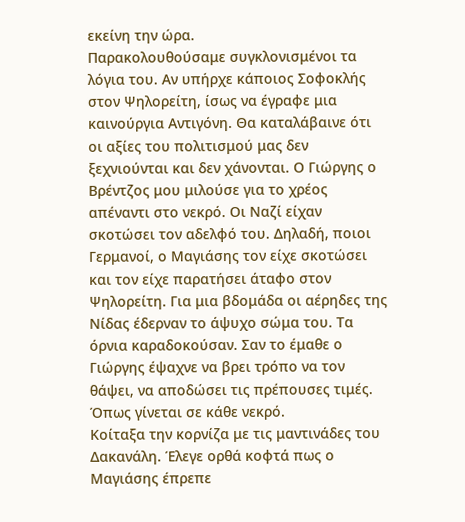εκείνη την ώρα.
Παρακολουθούσαμε συγκλονισμένοι τα λόγια του. Αν υπήρχε κάποιος Σοφοκλής στον Ψηλορείτη, ίσως να έγραφε μια καινούργια Αντιγόνη. Θα καταλάβαινε ότι οι αξίες του πολιτισμού μας δεν ξεχνιούνται και δεν χάνονται. Ο Γιώργης ο Βρέντζος μου μιλούσε για το χρέος απέναντι στο νεκρό. Οι Ναζί είχαν σκοτώσει τον αδελφό του. Δηλαδή, ποιοι Γερμανοί, ο Μαγιάσης τον είχε σκοτώσει και τον είχε παρατήσει άταφο στον Ψηλορείτη. Για μια βδομάδα οι αέρηδες της Νίδας έδερναν το άψυχο σώμα του. Τα όρνια καραδοκούσαν. Σαν το έμαθε ο Γιώργης έψαχνε να βρει τρόπο να τον θάψει, να αποδώσει τις πρέπουσες τιμές. Όπως γίνεται σε κάθε νεκρό.
Κοίταξα την κορνίζα με τις μαντινάδες του Δακανάλη. Έλεγε ορθά κοφτά πως ο Μαγιάσης έπρεπε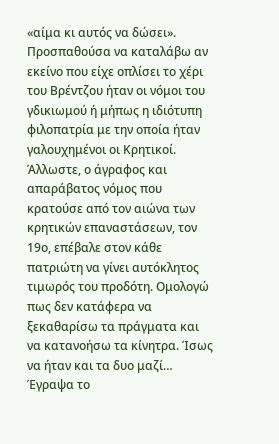«αίμα κι αυτός να δώσει». Προσπαθούσα να καταλάβω αν εκείνο που είχε οπλίσει το χέρι του Βρέντζου ήταν οι νόμοι του γδικιωμού ή μήπως η ιδιότυπη φιλοπατρία με την οποία ήταν γαλουχημένοι οι Κρητικοί. Άλλωστε, ο άγραφος και απαράβατος νόμος που κρατούσε από τον αιώνα των κρητικών επαναστάσεων, τον 19ο, επέβαλε στον κάθε πατριώτη να γίνει αυτόκλητος τιμωρός του προδότη. Ομολογώ πως δεν κατάφερα να ξεκαθαρίσω τα πράγματα και να κατανοήσω τα κίνητρα. Ίσως να ήταν και τα δυο μαζί…
Έγραψα το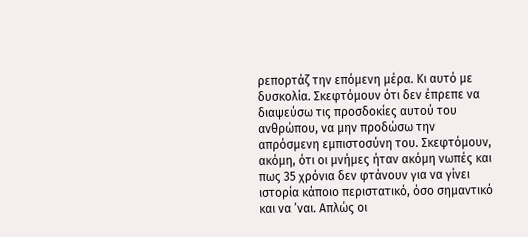ρεπορτάζ την επόμενη μέρα. Κι αυτό με δυσκολία. Σκεφτόμουν ότι δεν έπρεπε να διαψεύσω τις προσδοκίες αυτού του ανθρώπου, να μην προδώσω την απρόσμενη εμπιστοσύνη του. Σκεφτόμουν, ακόμη, ότι οι μνήμες ήταν ακόμη νωπές και πως 35 χρόνια δεν φτάνουν για να γίνει ιστορία κάποιο περιστατικό, όσο σημαντικό και να ’ναι. Απλώς οι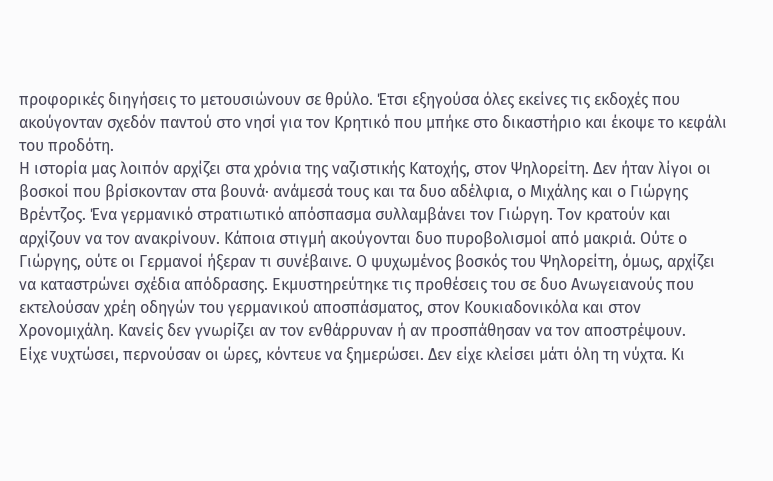προφορικές διηγήσεις το μετουσιώνουν σε θρύλο. Έτσι εξηγούσα όλες εκείνες τις εκδοχές που ακούγονταν σχεδόν παντού στο νησί για τον Κρητικό που μπήκε στο δικαστήριο και έκοψε το κεφάλι του προδότη.
Η ιστορία μας λοιπόν αρχίζει στα χρόνια της ναζιστικής Κατοχής, στον Ψηλορείτη. Δεν ήταν λίγοι οι βοσκοί που βρίσκονταν στα βουνά· ανάμεσά τους και τα δυο αδέλφια, ο Μιχάλης και ο Γιώργης Βρέντζος. Ένα γερμανικό στρατιωτικό απόσπασμα συλλαμβάνει τον Γιώργη. Τον κρατούν και αρχίζουν να τον ανακρίνουν. Κάποια στιγμή ακούγονται δυο πυροβολισμοί από μακριά. Ούτε ο Γιώργης, ούτε οι Γερμανοί ήξεραν τι συνέβαινε. Ο ψυχωμένος βοσκός του Ψηλορείτη, όμως, αρχίζει να καταστρώνει σχέδια απόδρασης. Εκμυστηρεύτηκε τις προθέσεις του σε δυο Ανωγειανούς που εκτελούσαν χρέη οδηγών του γερμανικού αποσπάσματος, στον Κουκιαδονικόλα και στον Χρονομιχάλη. Κανείς δεν γνωρίζει αν τον ενθάρρυναν ή αν προσπάθησαν να τον αποστρέψουν.
Είχε νυχτώσει, περνούσαν οι ώρες, κόντευε να ξημερώσει. Δεν είχε κλείσει μάτι όλη τη νύχτα. Κι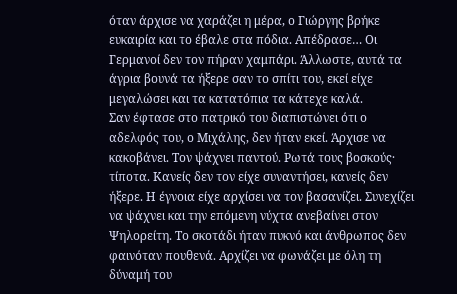όταν άρχισε να χαράζει η μέρα, ο Γιώργης βρήκε ευκαιρία και το έβαλε στα πόδια. Απέδρασε… Οι Γερμανοί δεν τον πήραν χαμπάρι. Άλλωστε, αυτά τα άγρια βουνά τα ήξερε σαν το σπίτι του, εκεί είχε μεγαλώσει και τα κατατόπια τα κάτεχε καλά.
Σαν έφτασε στο πατρικό του διαπιστώνει ότι ο αδελφός του, ο Μιχάλης, δεν ήταν εκεί. Άρχισε να κακοβάνει. Τον ψάχνει παντού. Ρωτά τους βοσκούς· τίποτα. Κανείς δεν τον είχε συναντήσει, κανείς δεν ήξερε. Η έγνοια είχε αρχίσει να τον βασανίζει. Συνεχίζει να ψάχνει και την επόμενη νύχτα ανεβαίνει στον Ψηλορείτη. Το σκοτάδι ήταν πυκνό και άνθρωπος δεν φαινόταν πουθενά. Αρχίζει να φωνάζει με όλη τη δύναμή του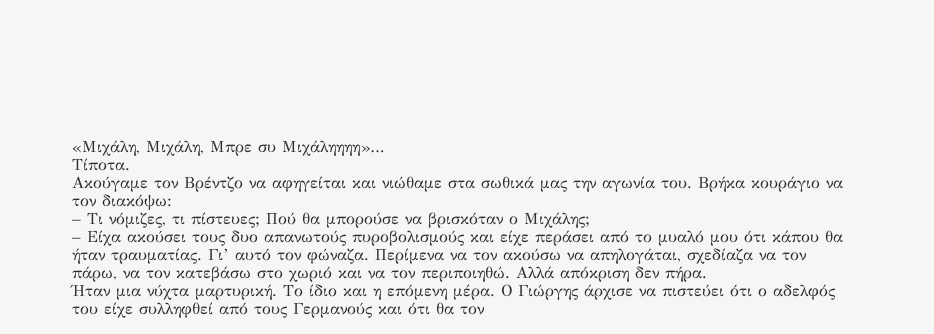«Μιχάλη, Μιχάλη, Μπρε συ Μιχάληηηη»…
Τίποτα.
Ακούγαμε τον Βρέντζο να αφηγείται και νιώθαμε στα σωθικά μας την αγωνία του. Βρήκα κουράγιο να τον διακόψω:
– Τι νόμιζες, τι πίστευες; Πού θα μπορούσε να βρισκόταν ο Μιχάλης;
– Είχα ακούσει τους δυο απανωτούς πυροβολισμούς και είχε περάσει από το μυαλό μου ότι κάπου θα ήταν τραυματίας. Γι’ αυτό τον φώναζα. Περίμενα να τον ακούσω να απηλογάται, σχεδίαζα να τον πάρω, να τον κατεβάσω στο χωριό και να τον περιποιηθώ. Αλλά απόκριση δεν πήρα.
Ήταν μια νύχτα μαρτυρική. Το ίδιο και η επόμενη μέρα. Ο Γιώργης άρχισε να πιστεύει ότι ο αδελφός του είχε συλληφθεί από τους Γερμανούς και ότι θα τον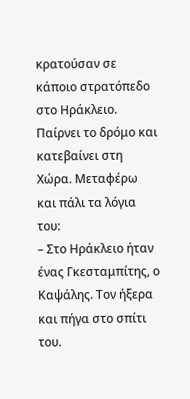κρατούσαν σε κάποιο στρατόπεδο στο Ηράκλειο. Παίρνει το δρόμο και κατεβαίνει στη Χώρα. Μεταφέρω και πάλι τα λόγια του:
– Στο Ηράκλειο ήταν ένας Γκεσταμπίτης, ο Καψάλης. Τον ήξερα και πήγα στο σπίτι του.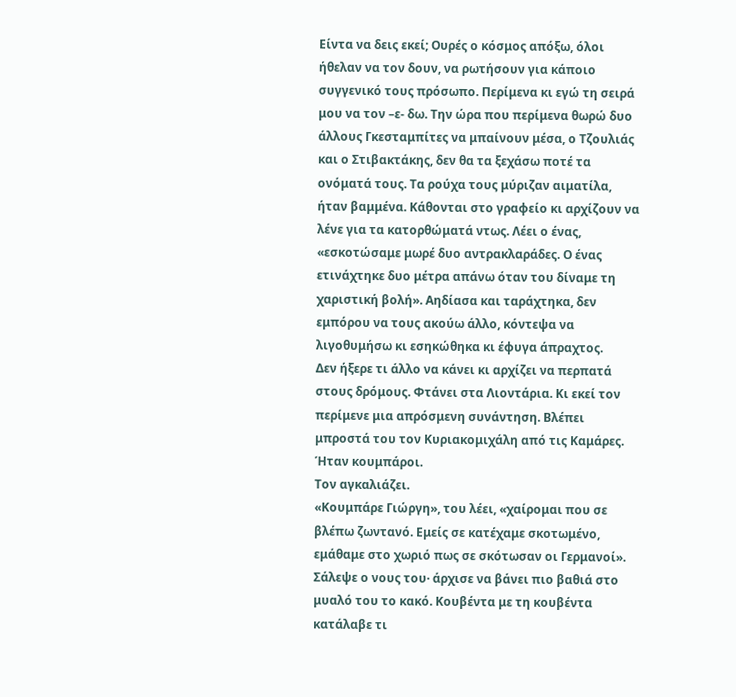Είντα να δεις εκεί; Ουρές ο κόσμος απόξω, όλοι ήθελαν να τον δουν, να ρωτήσουν για κάποιο συγγενικό τους πρόσωπο. Περίμενα κι εγώ τη σειρά μου να τον –ε- δω. Την ώρα που περίμενα θωρώ δυο άλλους Γκεσταμπίτες να μπαίνουν μέσα, ο Τζουλιάς και ο Στιβακτάκης, δεν θα τα ξεχάσω ποτέ τα ονόματά τους. Τα ρούχα τους μύριζαν αιματίλα, ήταν βαμμένα. Κάθονται στο γραφείο κι αρχίζουν να λένε για τα κατορθώματά ντως. Λέει ο ένας, «εσκοτώσαμε μωρέ δυο αντρακλαράδες. Ο ένας ετινάχτηκε δυο μέτρα απάνω όταν του δίναμε τη χαριστική βολή». Αηδίασα και ταράχτηκα, δεν εμπόρου να τους ακούω άλλο, κόντεψα να λιγοθυμήσω κι εσηκώθηκα κι έφυγα άπραχτος.
Δεν ήξερε τι άλλο να κάνει κι αρχίζει να περπατά στους δρόμους. Φτάνει στα Λιοντάρια. Κι εκεί τον περίμενε μια απρόσμενη συνάντηση. Βλέπει μπροστά του τον Κυριακομιχάλη από τις Καμάρες. Ήταν κουμπάροι.
Τον αγκαλιάζει.
«Κουμπάρε Γιώργη», του λέει, «χαίρομαι που σε βλέπω ζωντανό. Εμείς σε κατέχαμε σκοτωμένο, εμάθαμε στο χωριό πως σε σκότωσαν οι Γερμανοί».
Σάλεψε ο νους του· άρχισε να βάνει πιο βαθιά στο μυαλό του το κακό. Κουβέντα με τη κουβέντα κατάλαβε τι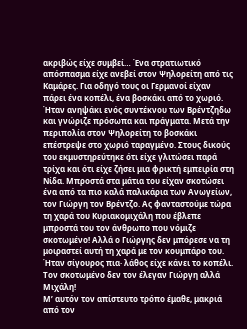ακριβώς είχε συμβεί… Ένα στρατιωτικό απόσπασμα είχε ανεβεί στον Ψηλορείτη από τις Καμάρες. Για οδηγό τους οι Γερμανοί είχαν πάρει ένα κοπέλι, ένα βοσκάκι από το χωριό. Ήταν ανηψάκι ενός συντέκνου των Βρέντζηδω και γνώριζε πρόσωπα και πράγματα. Μετά την περιπολία στον Ψηλορείτη το βοσκάκι επέστρεψε στο χωριό ταραγμένο. Στους δικούς του εκμυστηρεύτηκε ότι είχε γλιτώσει παρά τρίχα και ότι είχε ζήσει μια φρικτή εμπειρία στη Νίδα. Μπροστά στα μάτια του είχαν σκοτώσει ένα από τα πιο καλά παλικάρια των Ανωγείων, τον Γιώργη τον Βρέντζο. Ας φανταστούμε τώρα τη χαρά του Κυριακομιχάλη που έβλεπε μπροστά του τον άνθρωπο που νόμιζε σκοτωμένο! Αλλά ο Γιώργης δεν μπόρεσε να τη μοιραστεί αυτή τη χαρά με τον κουμπάρο του. Ήταν σίγουρος πια· λάθος είχε κάνει το κοπέλι. Τον σκοτωμένο δεν τον έλεγαν Γιώργη αλλά Μιχάλη!
Μ’ αυτόν τον απίστευτο τρόπο έμαθε, μακριά από τον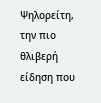Ψηλορείτη, την πιο θλιβερή είδηση που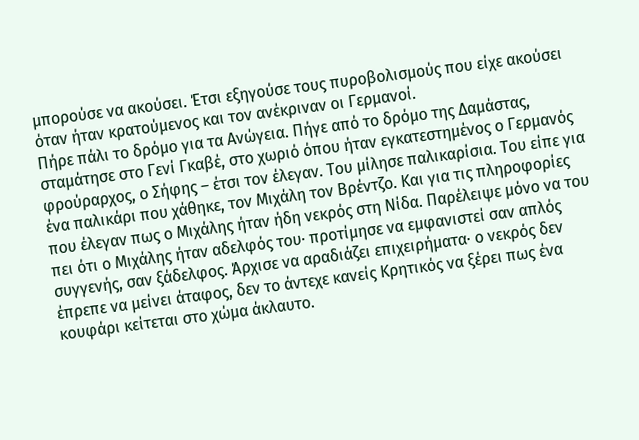μπορούσε να ακούσει. Έτσι εξηγούσε τους πυροβολισμούς που είχε ακούσει όταν ήταν κρατούμενος και τον ανέκριναν οι Γερμανοί.
Πήρε πάλι το δρόμο για τα Ανώγεια. Πήγε από το δρόμο της Δαμάστας, σταμάτησε στο Γενί Γκαβέ, στο χωριό όπου ήταν εγκατεστημένος ο Γερμανός φρούραρχος, ο Σήφης – έτσι τον έλεγαν. Του μίλησε παλικαρίσια. Του είπε για ένα παλικάρι που χάθηκε, τον Μιχάλη τον Βρέντζο. Και για τις πληροφορίες που έλεγαν πως ο Μιχάλης ήταν ήδη νεκρός στη Νίδα. Παρέλειψε μόνο να του πει ότι ο Μιχάλης ήταν αδελφός του· προτίμησε να εμφανιστεί σαν απλός συγγενής, σαν ξάδελφος. Άρχισε να αραδιάζει επιχειρήματα· ο νεκρός δεν έπρεπε να μείνει άταφος, δεν το άντεχε κανείς Κρητικός να ξέρει πως ένα κουφάρι κείτεται στο χώμα άκλαυτο.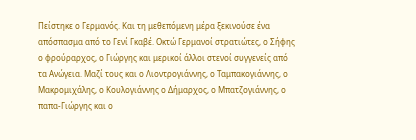Πείστηκε ο Γερμανός. Και τη μεθεπόμενη μέρα ξεκινούσε ένα απόσπασμα από το Γενί Γκαβέ. Οκτώ Γερμανοί στρατιώτες, ο Σήφης ο φρούραρχος, ο Γιώργης και μερικοί άλλοι στενοί συγγενείς από τα Ανώγεια. Μαζί τους και ο Λιοντρογιάννης, ο Ταμπακογιάννης, ο Μακρομιχάλης, ο Κουλογιάννης ο Δήμαρχος, ο Μπατζογιάννης, ο παπα-Γιώργης και ο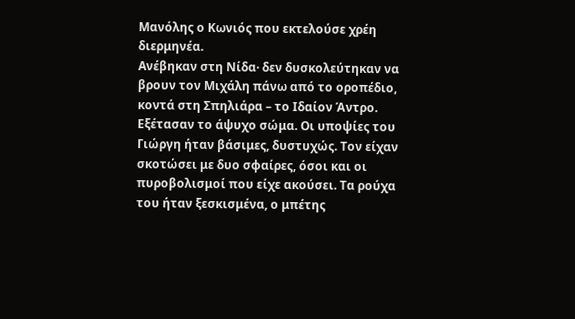Μανόλης ο Κωνιός που εκτελούσε χρέη διερμηνέα.
Ανέβηκαν στη Νίδα· δεν δυσκολεύτηκαν να βρουν τον Μιχάλη πάνω από το οροπέδιο, κοντά στη Σπηλιάρα – το Ιδαίον Άντρο. Εξέτασαν το άψυχο σώμα. Οι υποψίες του Γιώργη ήταν βάσιμες, δυστυχώς. Τον είχαν σκοτώσει με δυο σφαίρες, όσοι και οι πυροβολισμοί που είχε ακούσει. Τα ρούχα του ήταν ξεσκισμένα, ο μπέτης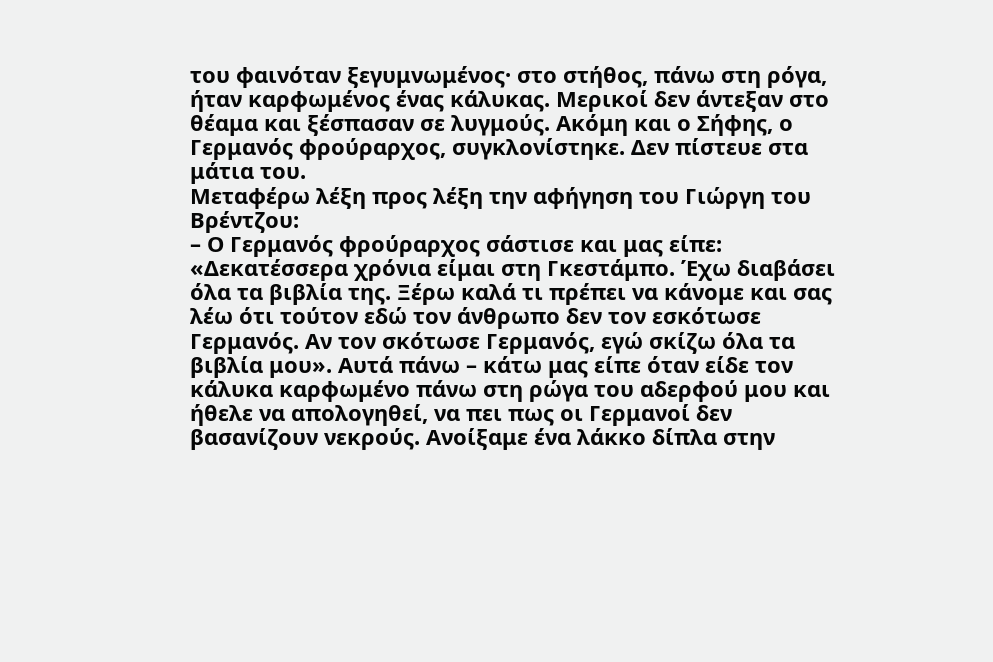του φαινόταν ξεγυμνωμένος· στο στήθος, πάνω στη ρόγα, ήταν καρφωμένος ένας κάλυκας. Μερικοί δεν άντεξαν στο θέαμα και ξέσπασαν σε λυγμούς. Ακόμη και ο Σήφης, ο Γερμανός φρούραρχος, συγκλονίστηκε. Δεν πίστευε στα μάτια του.
Μεταφέρω λέξη προς λέξη την αφήγηση του Γιώργη του Βρέντζου:
– Ο Γερμανός φρούραρχος σάστισε και μας είπε: «Δεκατέσσερα χρόνια είμαι στη Γκεστάμπο. Έχω διαβάσει όλα τα βιβλία της. Ξέρω καλά τι πρέπει να κάνομε και σας λέω ότι τούτον εδώ τον άνθρωπο δεν τον εσκότωσε Γερμανός. Αν τον σκότωσε Γερμανός, εγώ σκίζω όλα τα βιβλία μου». Αυτά πάνω – κάτω μας είπε όταν είδε τον κάλυκα καρφωμένο πάνω στη ρώγα του αδερφού μου και ήθελε να απολογηθεί, να πει πως οι Γερμανοί δεν βασανίζουν νεκρούς. Ανοίξαμε ένα λάκκο δίπλα στην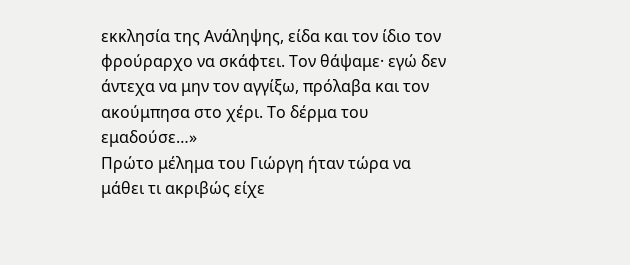εκκλησία της Ανάληψης, είδα και τον ίδιο τον φρούραρχο να σκάφτει. Τον θάψαμε· εγώ δεν άντεχα να μην τον αγγίξω, πρόλαβα και τον ακούμπησα στο χέρι. Το δέρμα του εμαδούσε…»
Πρώτο μέλημα του Γιώργη ήταν τώρα να μάθει τι ακριβώς είχε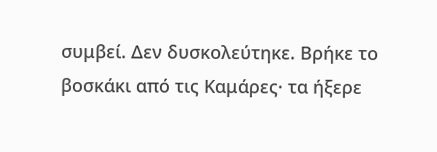συμβεί. Δεν δυσκολεύτηκε. Βρήκε το βοσκάκι από τις Καμάρες· τα ήξερε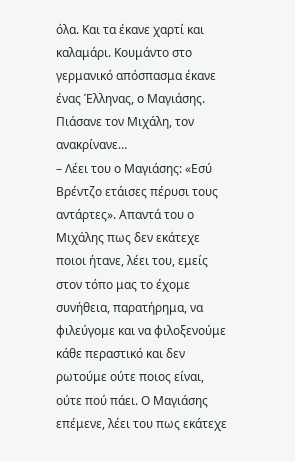όλα. Και τα έκανε χαρτί και καλαμάρι. Κουμάντο στο γερμανικό απόσπασμα έκανε ένας Έλληνας, ο Μαγιάσης. Πιάσανε τον Μιχάλη, τον ανακρίνανε…
– Λέει του ο Μαγιάσης: «Εσύ Βρέντζο ετάισες πέρυσι τους αντάρτες». Απαντά του ο Μιχάλης πως δεν εκάτεχε ποιοι ήτανε, λέει του, εμείς στον τόπο μας το έχομε συνήθεια, παρατήρημα, να φιλεύγομε και να φιλοξενούμε κάθε περαστικό και δεν ρωτούμε ούτε ποιος είναι, ούτε πού πάει. Ο Μαγιάσης επέμενε, λέει του πως εκάτεχε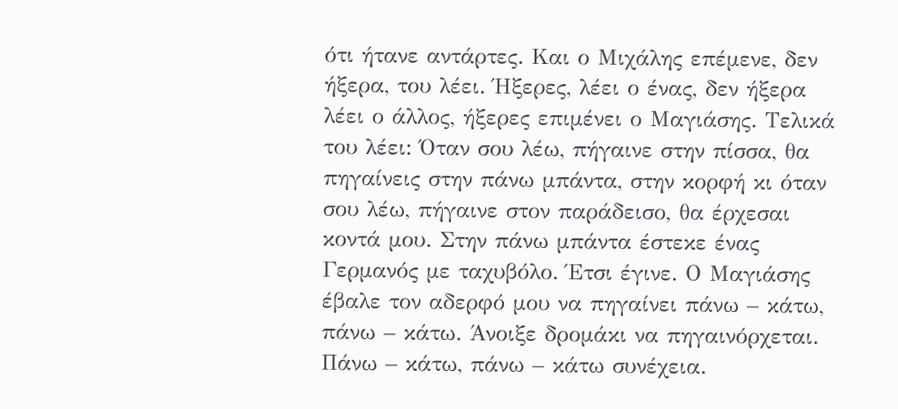ότι ήτανε αντάρτες. Και ο Μιχάλης επέμενε, δεν ήξερα, του λέει. Ήξερες, λέει ο ένας, δεν ήξερα λέει ο άλλος, ήξερες επιμένει ο Μαγιάσης. Τελικά του λέει: Όταν σου λέω, πήγαινε στην πίσσα, θα πηγαίνεις στην πάνω μπάντα, στην κορφή κι όταν σου λέω, πήγαινε στον παράδεισο, θα έρχεσαι κοντά μου. Στην πάνω μπάντα έστεκε ένας Γερμανός με ταχυβόλο. Έτσι έγινε. Ο Μαγιάσης έβαλε τον αδερφό μου να πηγαίνει πάνω – κάτω, πάνω – κάτω. Άνοιξε δρομάκι να πηγαινόρχεται. Πάνω – κάτω, πάνω – κάτω συνέχεια.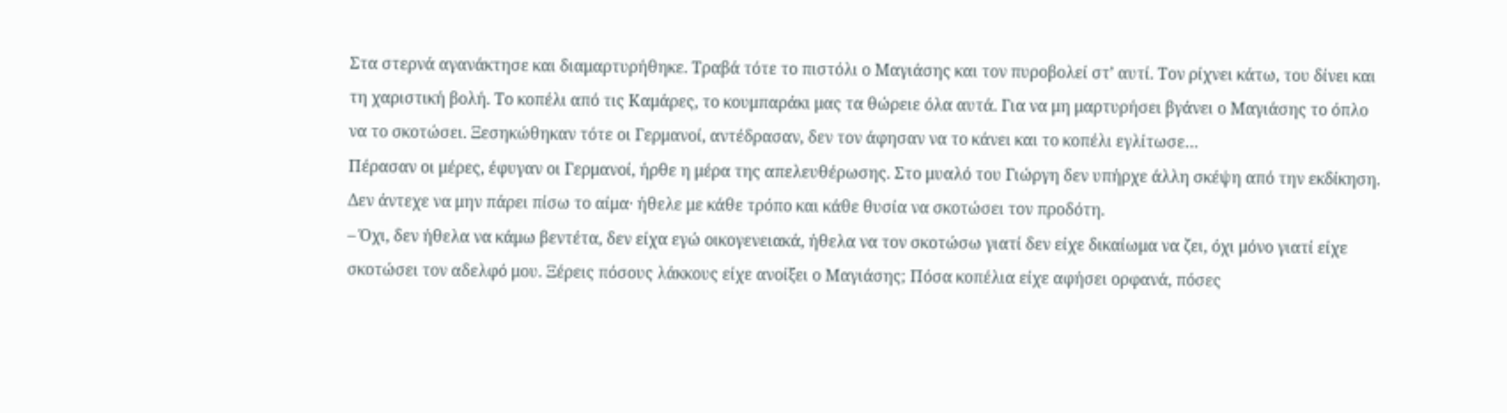Στα στερνά αγανάκτησε και διαμαρτυρήθηκε. Τραβά τότε το πιστόλι ο Μαγιάσης και τον πυροβολεί στ’ αυτί. Τον ρίχνει κάτω, του δίνει και τη χαριστική βολή. Το κοπέλι από τις Καμάρες, το κουμπαράκι μας τα θώρειε όλα αυτά. Για να μη μαρτυρήσει βγάνει ο Μαγιάσης το όπλο να το σκοτώσει. Ξεσηκώθηκαν τότε οι Γερμανοί, αντέδρασαν, δεν τον άφησαν να το κάνει και το κοπέλι εγλίτωσε…
Πέρασαν οι μέρες, έφυγαν οι Γερμανοί, ήρθε η μέρα της απελευθέρωσης. Στο μυαλό του Γιώργη δεν υπήρχε άλλη σκέψη από την εκδίκηση. Δεν άντεχε να μην πάρει πίσω το αίμα· ήθελε με κάθε τρόπο και κάθε θυσία να σκοτώσει τον προδότη.
– Όχι, δεν ήθελα να κάμω βεντέτα, δεν είχα εγώ οικογενειακά, ήθελα να τον σκοτώσω γιατί δεν είχε δικαίωμα να ζει, όχι μόνο γιατί είχε σκοτώσει τον αδελφό μου. Ξέρεις πόσους λάκκους είχε ανοίξει ο Μαγιάσης; Πόσα κοπέλια είχε αφήσει ορφανά, πόσες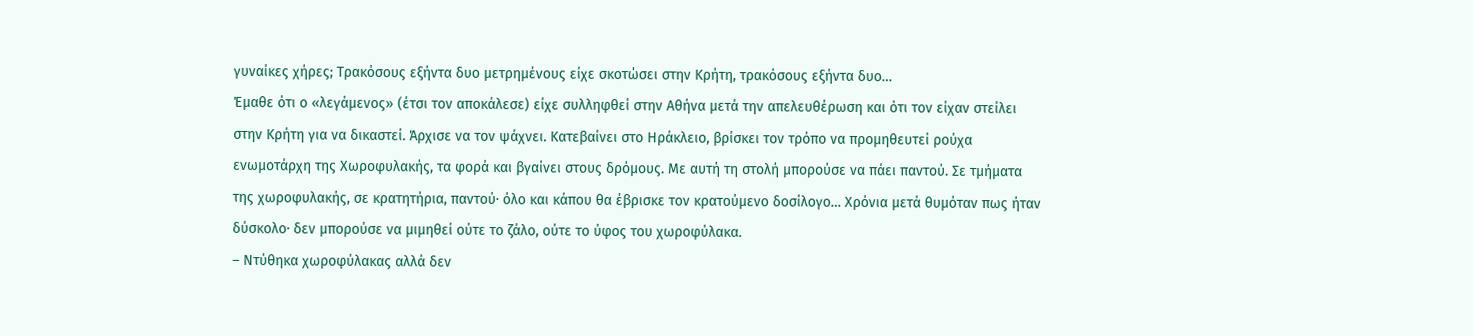γυναίκες χήρες; Τρακόσους εξήντα δυο μετρημένους είχε σκοτώσει στην Κρήτη, τρακόσους εξήντα δυο…
Έμαθε ότι ο «λεγάμενος» (έτσι τον αποκάλεσε) είχε συλληφθεί στην Αθήνα μετά την απελευθέρωση και ότι τον είχαν στείλει στην Κρήτη για να δικαστεί. Άρχισε να τον ψάχνει. Κατεβαίνει στο Ηράκλειο, βρίσκει τον τρόπο να προμηθευτεί ρούχα ενωμοτάρχη της Χωροφυλακής, τα φορά και βγαίνει στους δρόμους. Με αυτή τη στολή μπορούσε να πάει παντού. Σε τμήματα της χωροφυλακής, σε κρατητήρια, παντού· όλο και κάπου θα έβρισκε τον κρατούμενο δοσίλογο… Χρόνια μετά θυμόταν πως ήταν δύσκολο· δεν μπορούσε να μιμηθεί ούτε το ζάλο, ούτε το ύφος του χωροφύλακα.
– Ντύθηκα χωροφύλακας αλλά δεν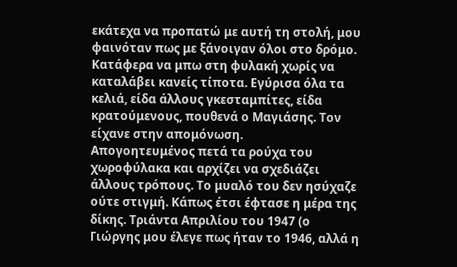εκάτεχα να προπατώ με αυτή τη στολή, μου φαινόταν πως με ξάνοιγαν όλοι στο δρόμο. Κατάφερα να μπω στη φυλακή χωρίς να καταλάβει κανείς τίποτα. Εγύρισα όλα τα κελιά, είδα άλλους γκεσταμπίτες, είδα κρατούμενους, πουθενά ο Μαγιάσης. Τον είχανε στην απομόνωση.
Απογοητευμένος πετά τα ρούχα του χωροφύλακα και αρχίζει να σχεδιάζει άλλους τρόπους. Το μυαλό του δεν ησύχαζε ούτε στιγμή. Κάπως έτσι έφτασε η μέρα της δίκης. Τριάντα Απριλίου του 1947 (ο Γιώργης μου έλεγε πως ήταν το 1946, αλλά η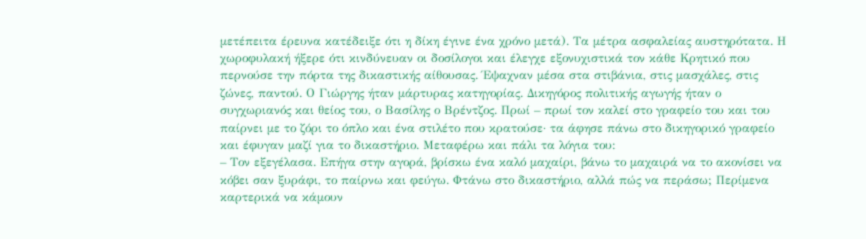μετέπειτα έρευνα κατέδειξε ότι η δίκη έγινε ένα χρόνο μετά). Τα μέτρα ασφαλείας αυστηρότατα. Η χωροφυλακή ήξερε ότι κινδύνευαν οι δοσίλογοι και έλεγχε εξονυχιστικά τον κάθε Κρητικό που περνούσε την πόρτα της δικαστικής αίθουσας. Έψαχναν μέσα στα στιβάνια, στις μασχάλες, στις ζώνες, παντού. Ο Γιώργης ήταν μάρτυρας κατηγορίας. Δικηγόρος πολιτικής αγωγής ήταν ο συγχωριανός και θείος του, ο Βασίλης ο Βρέντζος. Πρωί – πρωί τον καλεί στο γραφείο του και του παίρνει με το ζόρι το όπλο και ένα στιλέτο που κρατούσε· τα άφησε πάνω στο δικηγορικό γραφείο και έφυγαν μαζί για το δικαστήριο. Μεταφέρω και πάλι τα λόγια του:
– Τον εξεγέλασα. Επήγα στην αγορά, βρίσκω ένα καλό μαχαίρι, βάνω το μαχαιρά να το ακονίσει να κόβει σαν ξυράφι, το παίρνω και φεύγω. Φτάνω στο δικαστήριο, αλλά πώς να περάσω; Περίμενα καρτερικά να κάμουν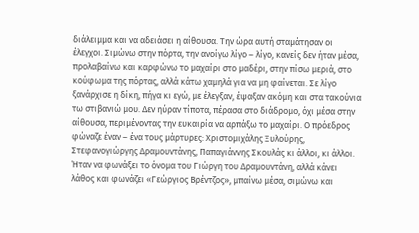διάλειμμα και να αδειάσει η αίθουσα. Την ώρα αυτή σταμάτησαν οι έλεγχοι. Σιμώνω στην πόρτα, την ανοίγω λίγο – λίγο, κανείς δεν ήταν μέσα, προλαβαίνω και καρφώνω το μαχαίρι στο μαδέρι, στην πίσω μεριά, στο κούφωμα της πόρτας, αλλά κάτω χαμηλά για να μη φαίνεται. Σε λίγο ξανάρχισε η δίκη, πήγα κι εγώ, με έλεγξαν, έψαξαν ακόμη και στα τακούνια τω στιβανιώ μου. Δεν ηύραν τίποτα, πέρασα στο διάδρομο, όχι μέσα στην αίθουσα, περιμένοντας την ευκαιρία να αρπάξω το μαχαίρι. Ο πρόεδρος φώναζε έναν – ένα τους μάρτυρες: Χριστομιχάλης Ξυλούρης, Στεφανογιώργης Δραμουντάνης, Παπαγιάννης Σκουλάς κι άλλοι, κι άλλοι. Ήταν να φωνάξει το όνομα του Γιώργη του Δραμουντάνη, αλλά κάνει λάθος και φωνάζει «Γεώργιος Βρέντζος», μπαίνω μέσα, σιμώνω και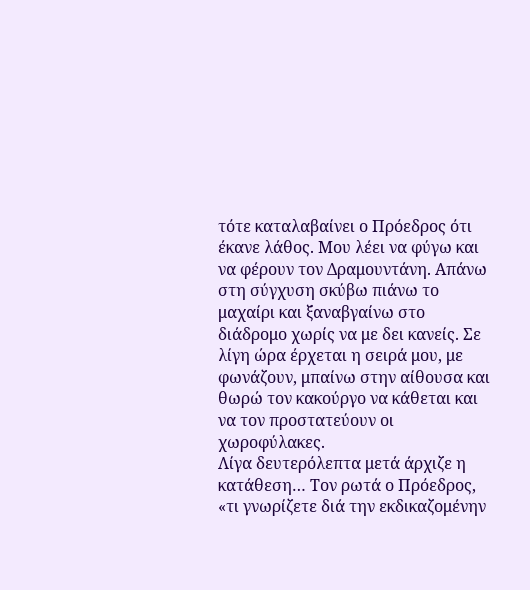τότε καταλαβαίνει ο Πρόεδρος ότι έκανε λάθος. Μου λέει να φύγω και να φέρουν τον Δραμουντάνη. Απάνω στη σύγχυση σκύβω πιάνω το μαχαίρι και ξαναβγαίνω στο διάδρομο χωρίς να με δει κανείς. Σε λίγη ώρα έρχεται η σειρά μου, με φωνάζουν, μπαίνω στην αίθουσα και θωρώ τον κακούργο να κάθεται και να τον προστατεύουν οι χωροφύλακες.
Λίγα δευτερόλεπτα μετά άρχιζε η κατάθεση… Τον ρωτά ο Πρόεδρος, «τι γνωρίζετε διά την εκδικαζομένην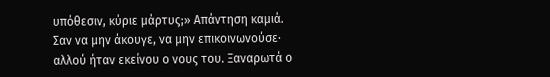υπόθεσιν, κύριε μάρτυς;» Απάντηση καμιά. Σαν να μην άκουγε, να μην επικοινωνούσε· αλλού ήταν εκείνου ο νους του. Ξαναρωτά ο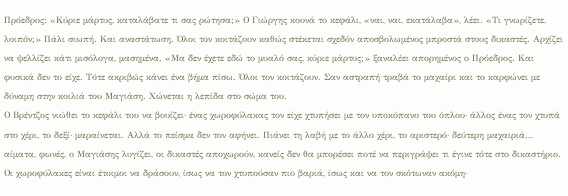Πρόεδρος: «Κύριε μάρτυς, καταλάβατε τι σας ρώτησα;» Ο Γιώργης κουνά το κεφάλι, «ναι, ναι, εκατάλαβα», λέει. «Τι γνωρίζετε, λοιπόν;» Πάλι σιωπή. Και αναστάτωση. Όλοι τον κοιτάζουν καθώς στέκεται σχεδόν αποσβολωμένος μπροστά στους δικαστές. Αρχίζει να ψελλίζει κάτι μισόλογα, μασημένα. «Μα δεν έχετε εδώ το μυαλό σας, κύριε μάρτυς;» ξαναλέει απορημένος ο Πρόεδρος. Και φυσικά δεν το είχε. Τότε ακριβώς κάνει ένα βήμα πίσω. Όλοι τον κοιτάζουν. Σαν αστραπή τραβά το μαχαίρι και το καρφώνει με δύναμη στην κοιλιά του Μαγιάση. Χώνεται η λεπίδα στο σώμα του.
Ο Βρέντζος νιώθει το κεφάλι του να βουίζει· ένας χωροφύλακας τον είχε χτυπήσει με τον υποκόπανο του όπλου· άλλος ένας τον χτυπά στο χέρι, το δεξί· μαραίνεται. Αλλά το πείσμα δεν τον αφήνει. Πιάνει τη λαβή με το άλλο χέρι, το αριστερό· δεύτερη μαχαιριά… αίματα, φωνές, ο Μαγιάσης λυγίζει, οι δικαστές αποχωρούν, κανείς δεν θα μπορέσει ποτέ να περιγράψει τι έγινε τότε στο δικαστήριο. Οι χωροφύλακες είναι έτοιμοι να δράσουν, ίσως να τον χτυπούσαν πιο βαριά, ίσως και να τον σκότωναν ακόμη·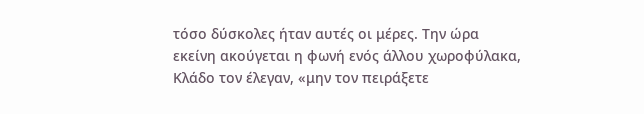τόσο δύσκολες ήταν αυτές οι μέρες. Την ώρα εκείνη ακούγεται η φωνή ενός άλλου χωροφύλακα, Κλάδο τον έλεγαν, «μην τον πειράξετε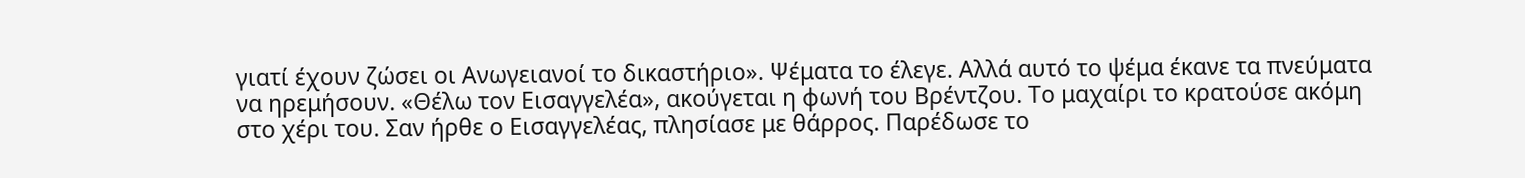γιατί έχουν ζώσει οι Ανωγειανοί το δικαστήριο». Ψέματα το έλεγε. Αλλά αυτό το ψέμα έκανε τα πνεύματα να ηρεμήσουν. «Θέλω τον Εισαγγελέα», ακούγεται η φωνή του Βρέντζου. Το μαχαίρι το κρατούσε ακόμη στο χέρι του. Σαν ήρθε ο Εισαγγελέας, πλησίασε με θάρρος. Παρέδωσε το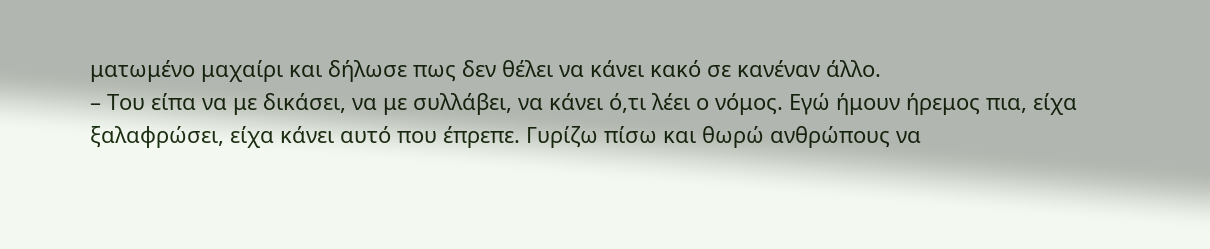ματωμένο μαχαίρι και δήλωσε πως δεν θέλει να κάνει κακό σε κανέναν άλλο.
– Του είπα να με δικάσει, να με συλλάβει, να κάνει ό,τι λέει ο νόμος. Εγώ ήμουν ήρεμος πια, είχα ξαλαφρώσει, είχα κάνει αυτό που έπρεπε. Γυρίζω πίσω και θωρώ ανθρώπους να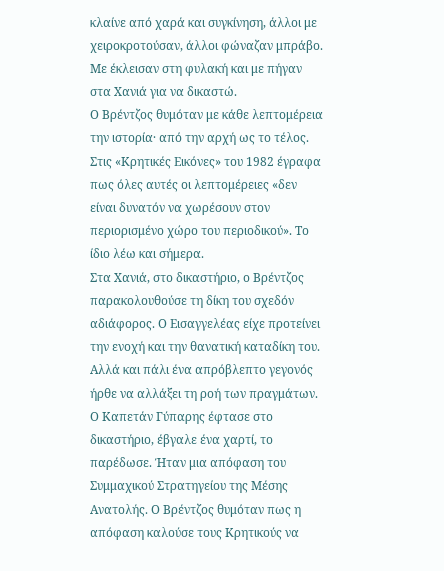κλαίνε από χαρά και συγκίνηση, άλλοι με χειροκροτούσαν, άλλοι φώναζαν μπράβο. Με έκλεισαν στη φυλακή και με πήγαν στα Χανιά για να δικαστώ.
Ο Βρέντζος θυμόταν με κάθε λεπτομέρεια την ιστορία· από την αρχή ως το τέλος. Στις «Κρητικές Εικόνες» του 1982 έγραφα πως όλες αυτές οι λεπτομέρειες «δεν είναι δυνατόν να χωρέσουν στον περιορισμένο χώρο του περιοδικού». Το ίδιο λέω και σήμερα.
Στα Χανιά, στο δικαστήριο, ο Βρέντζος παρακολουθούσε τη δίκη του σχεδόν αδιάφορος. Ο Εισαγγελέας είχε προτείνει την ενοχή και την θανατική καταδίκη του. Αλλά και πάλι ένα απρόβλεπτο γεγονός ήρθε να αλλάξει τη ροή των πραγμάτων. Ο Καπετάν Γύπαρης έφτασε στο δικαστήριο, έβγαλε ένα χαρτί, το παρέδωσε. Ήταν μια απόφαση του Συμμαχικού Στρατηγείου της Μέσης Ανατολής. Ο Βρέντζος θυμόταν πως η απόφαση καλούσε τους Κρητικούς να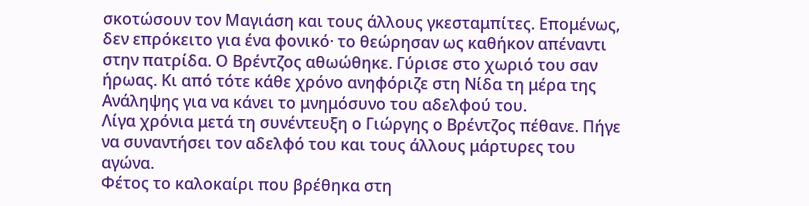σκοτώσουν τον Μαγιάση και τους άλλους γκεσταμπίτες. Επομένως, δεν επρόκειτο για ένα φονικό· το θεώρησαν ως καθήκον απέναντι στην πατρίδα. Ο Βρέντζος αθωώθηκε. Γύρισε στο χωριό του σαν ήρωας. Κι από τότε κάθε χρόνο ανηφόριζε στη Νίδα τη μέρα της Ανάληψης για να κάνει το μνημόσυνο του αδελφού του.
Λίγα χρόνια μετά τη συνέντευξη ο Γιώργης ο Βρέντζος πέθανε. Πήγε να συναντήσει τον αδελφό του και τους άλλους μάρτυρες του αγώνα.
Φέτος το καλοκαίρι που βρέθηκα στη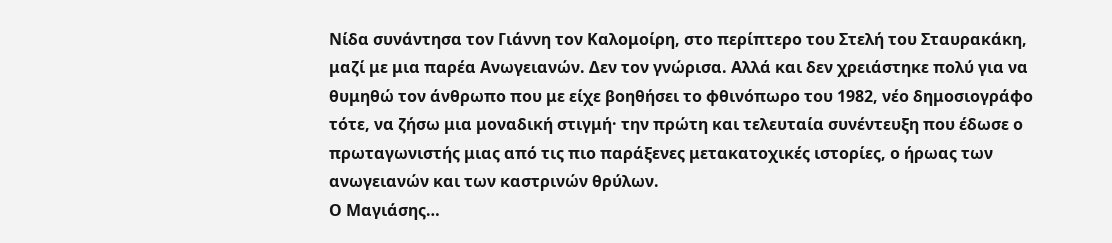Νίδα συνάντησα τον Γιάννη τον Καλομοίρη, στο περίπτερο του Στελή του Σταυρακάκη, μαζί με μια παρέα Ανωγειανών. Δεν τον γνώρισα. Αλλά και δεν χρειάστηκε πολύ για να θυμηθώ τον άνθρωπο που με είχε βοηθήσει το φθινόπωρο του 1982, νέο δημοσιογράφο τότε, να ζήσω μια μοναδική στιγμή· την πρώτη και τελευταία συνέντευξη που έδωσε ο πρωταγωνιστής μιας από τις πιο παράξενες μετακατοχικές ιστορίες, ο ήρωας των ανωγειανών και των καστρινών θρύλων.
Ο Μαγιάσης…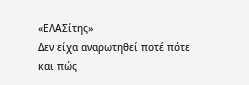«ΕΛΑΣίτης»
Δεν είχα αναρωτηθεί ποτέ πότε και πώς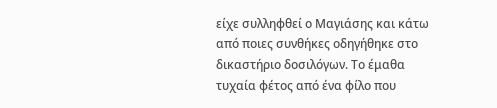είχε συλληφθεί ο Μαγιάσης και κάτω από ποιες συνθήκες οδηγήθηκε στο δικαστήριο δοσιλόγων. Το έμαθα τυχαία φέτος από ένα φίλο που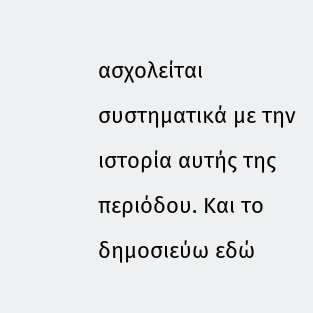ασχολείται συστηματικά με την ιστορία αυτής της περιόδου. Και το δημοσιεύω εδώ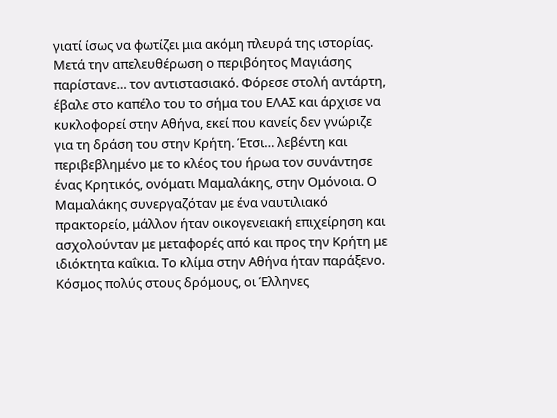γιατί ίσως να φωτίζει μια ακόμη πλευρά της ιστορίας.
Μετά την απελευθέρωση ο περιβόητος Μαγιάσης παρίστανε… τον αντιστασιακό. Φόρεσε στολή αντάρτη, έβαλε στο καπέλο του το σήμα του ΕΛΑΣ και άρχισε να κυκλοφορεί στην Αθήνα, εκεί που κανείς δεν γνώριζε για τη δράση του στην Κρήτη. Έτσι… λεβέντη και περιβεβλημένο με το κλέος του ήρωα τον συνάντησε ένας Κρητικός, ονόματι Μαμαλάκης, στην Ομόνοια. Ο Μαμαλάκης συνεργαζόταν με ένα ναυτιλιακό πρακτορείο, μάλλον ήταν οικογενειακή επιχείρηση και ασχολούνταν με μεταφορές από και προς την Κρήτη με ιδιόκτητα καΐκια. Το κλίμα στην Αθήνα ήταν παράξενο. Κόσμος πολύς στους δρόμους, οι Έλληνες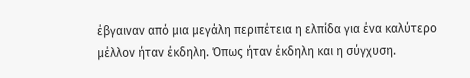έβγαιναν από μια μεγάλη περιπέτεια η ελπίδα για ένα καλύτερο μέλλον ήταν έκδηλη. Όπως ήταν έκδηλη και η σύγχυση.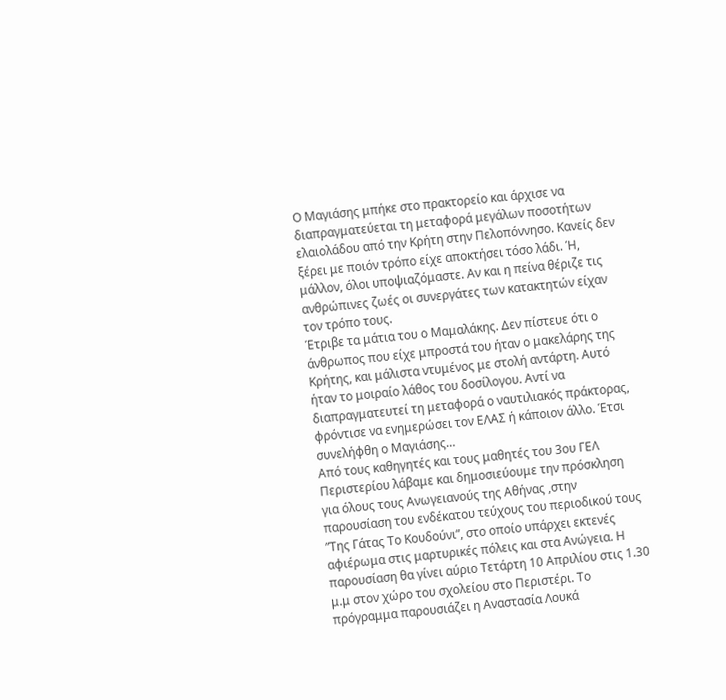Ο Μαγιάσης μπήκε στο πρακτορείο και άρχισε να διαπραγματεύεται τη μεταφορά μεγάλων ποσοτήτων ελαιολάδου από την Κρήτη στην Πελοπόννησο. Κανείς δεν ξέρει με ποιόν τρόπο είχε αποκτήσει τόσο λάδι. Ή, μάλλον, όλοι υποψιαζόμαστε. Αν και η πείνα θέριζε τις ανθρώπινες ζωές οι συνεργάτες των κατακτητών είχαν τον τρόπο τους.
Έτριβε τα μάτια του ο Μαμαλάκης. Δεν πίστευε ότι ο άνθρωπος που είχε μπροστά του ήταν ο μακελάρης της Κρήτης, και μάλιστα ντυμένος με στολή αντάρτη. Αυτό ήταν το μοιραίο λάθος του δοσίλογου. Αντί να διαπραγματευτεί τη μεταφορά ο ναυτιλιακός πράκτορας, φρόντισε να ενημερώσει τον ΕΛΑΣ ή κάποιον άλλο. Έτσι συνελήφθη ο Μαγιάσης…
Από τους καθηγητές και τους μαθητές του 3ου ΓΕΛ Περιστερίου λάβαμε και δημοσιεύουμε την πρόσκληση για όλους τους Ανωγειανούς της Αθήνας ,στην παρουσίαση του ενδέκατου τεύχους του περιοδικού τους ”Της Γάτας Το Κουδούνι”, στο οποίο υπάρχει εκτενές αφιέρωμα στις μαρτυρικές πόλεις και στα Ανώγεια. Η παρουσίαση θα γίνει αύριο Τετάρτη 10 Απριλίου στις 1.30 μ.μ στον χώρο του σχολείου στο Περιστέρι. Το πρόγραμμα παρουσιάζει η Αναστασία Λουκά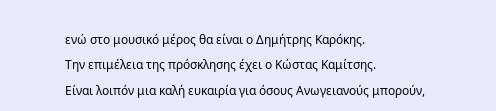ενώ στο μουσικό μέρος θα είναι ο Δημήτρης Καρόκης.
Την επιμέλεια της πρόσκλησης έχει ο Κώστας Καμίτσης.
Είναι λοιπόν μια καλή ευκαιρία για όσους Ανωγειανούς μπορούν,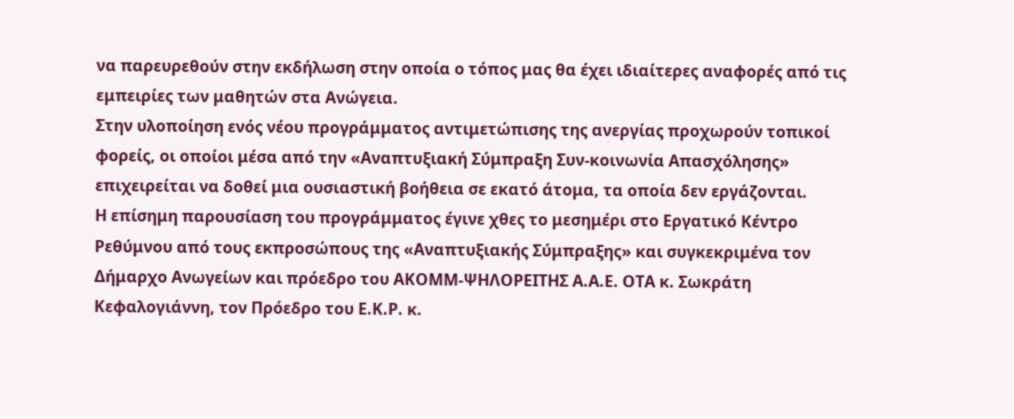να παρευρεθούν στην εκδήλωση στην οποία ο τόπος μας θα έχει ιδιαίτερες αναφορές από τις εμπειρίες των μαθητών στα Ανώγεια.
Στην υλοποίηση ενός νέου προγράμματος αντιμετώπισης της ανεργίας προχωρούν τοπικοί φορείς, οι οποίοι μέσα από την «Αναπτυξιακή Σύμπραξη Συν-κοινωνία Απασχόλησης» επιχειρείται να δοθεί μια ουσιαστική βοήθεια σε εκατό άτομα, τα οποία δεν εργάζονται.
Η επίσημη παρουσίαση του προγράμματος έγινε χθες το μεσημέρι στο Εργατικό Κέντρο Ρεθύμνου από τους εκπροσώπους της «Αναπτυξιακής Σύμπραξης» και συγκεκριμένα τον Δήμαρχο Ανωγείων και πρόεδρο του ΑΚΟΜΜ-ΨΗΛΟΡΕΙΤΗΣ Α.Α.Ε. ΟΤΑ κ. Σωκράτη Κεφαλογιάννη, τον Πρόεδρο του Ε.Κ.Ρ. κ.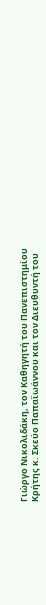Γιώργο Νικολιδάκη, τον Καθηγητή του Πανεπιστημίου Κρήτης κ. Σκεύο Παπαϊωάννου και τον Διευθυντή του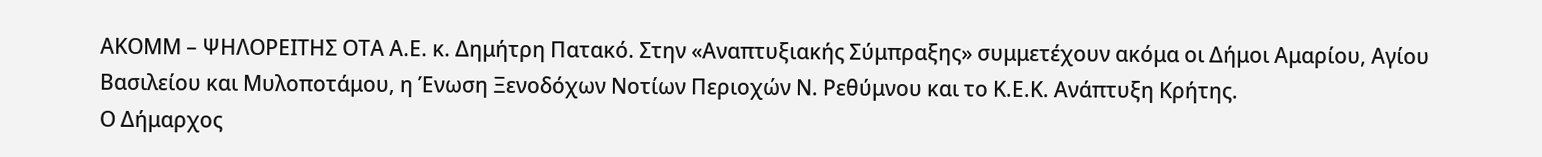ΑΚΟΜΜ – ΨΗΛΟΡΕΙΤΗΣ ΟΤΑ Α.Ε. κ. Δημήτρη Πατακό. Στην «Αναπτυξιακής Σύμπραξης» συμμετέχουν ακόμα οι Δήμοι Αμαρίου, Αγίου Βασιλείου και Μυλοποτάμου, η Ένωση Ξενοδόχων Νοτίων Περιοχών Ν. Ρεθύμνου και το Κ.Ε.Κ. Ανάπτυξη Κρήτης.
Ο Δήμαρχος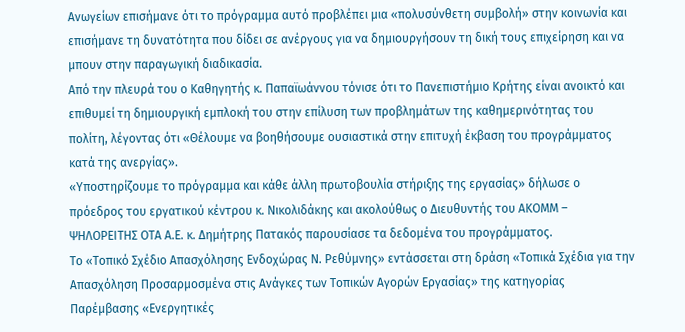Ανωγείων επισήμανε ότι το πρόγραμμα αυτό προβλέπει μια «πολυσύνθετη συμβολή» στην κοινωνία και επισήμανε τη δυνατότητα που δίδει σε ανέργους για να δημιουργήσουν τη δική τους επιχείρηση και να μπουν στην παραγωγική διαδικασία.
Από την πλευρά του ο Καθηγητής κ. Παπαϊωάννου τόνισε ότι το Πανεπιστήμιο Κρήτης είναι ανοικτό και επιθυμεί τη δημιουργική εμπλοκή του στην επίλυση των προβλημάτων της καθημερινότητας του πολίτη, λέγοντας ότι «Θέλουμε να βοηθήσουμε ουσιαστικά στην επιτυχή έκβαση του προγράμματος κατά της ανεργίας».
«Υποστηρίζουμε το πρόγραμμα και κάθε άλλη πρωτοβουλία στήριξης της εργασίας» δήλωσε ο πρόεδρος του εργατικού κέντρου κ. Νικολιδάκης και ακολούθως ο Διευθυντής του ΑΚΟΜΜ – ΨΗΛΟΡΕΙΤΗΣ ΟΤΑ Α.Ε. κ. Δημήτρης Πατακός παρουσίασε τα δεδομένα του προγράμματος.
Το «Τοπικό Σχέδιο Απασχόλησης Ενδοχώρας Ν. Ρεθύμνης» εντάσσεται στη δράση «Τοπικά Σχέδια για την Απασχόληση Προσαρμοσμένα στις Ανάγκες των Τοπικών Αγορών Εργασίας» της κατηγορίας Παρέμβασης «Ενεργητικές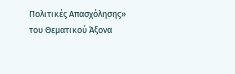Πολιτικές Απασχόλησης» του Θεματικού Άξονα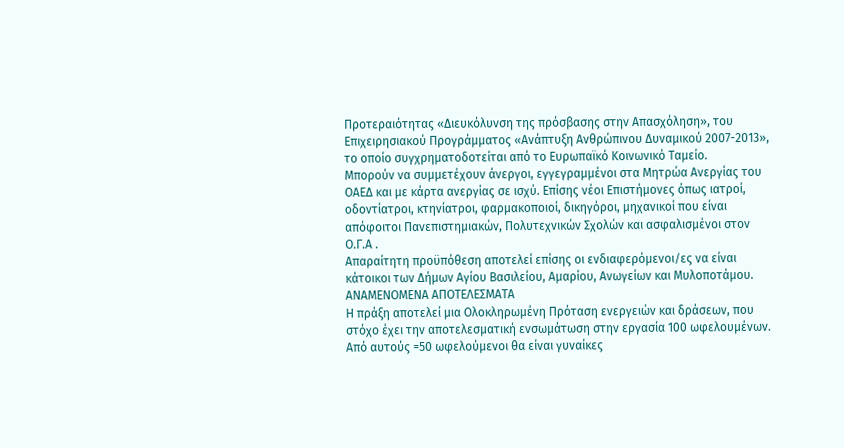Προτεραιότητας «Διευκόλυνση της πρόσβασης στην Απασχόληση», του Επιχειρησιακού Προγράμματος «Ανάπτυξη Ανθρώπινου Δυναμικού 2007-2013», το οποίο συγχρηματοδοτείται από το Ευρωπαϊκό Κοινωνικό Ταμείο.
Μπορούν να συμμετέχουν άνεργοι, εγγεγραμμένοι στα Μητρώα Ανεργίας του ΟΑΕΔ και με κάρτα ανεργίας σε ισχύ. Επίσης νέοι Επιστήμονες όπως ιατροί, οδοντίατροι, κτηνίατροι, φαρμακοποιοί, δικηγόροι, μηχανικοί που είναι απόφοιτοι Πανεπιστημιακών, Πολυτεχνικών Σχολών και ασφαλισμένοι στον Ο.Γ.Α .
Απαραίτητη προϋπόθεση αποτελεί επίσης οι ενδιαφερόμενοι/ες να είναι κάτοικοι των Δήμων Αγίου Βασιλείου, Αμαρίου, Ανωγείων και Μυλοποτάμου.
ΑΝΑΜΕΝΟΜΕΝΑ ΑΠΟΤΕΛΕΣΜΑΤΑ
Η πράξη αποτελεί μια Ολοκληρωμένη Πρόταση ενεργειών και δράσεων, που στόχο έχει την αποτελεσματική ενσωμάτωση στην εργασία 100 ωφελουμένων. Από αυτούς =50 ωφελούμενοι θα είναι γυναίκες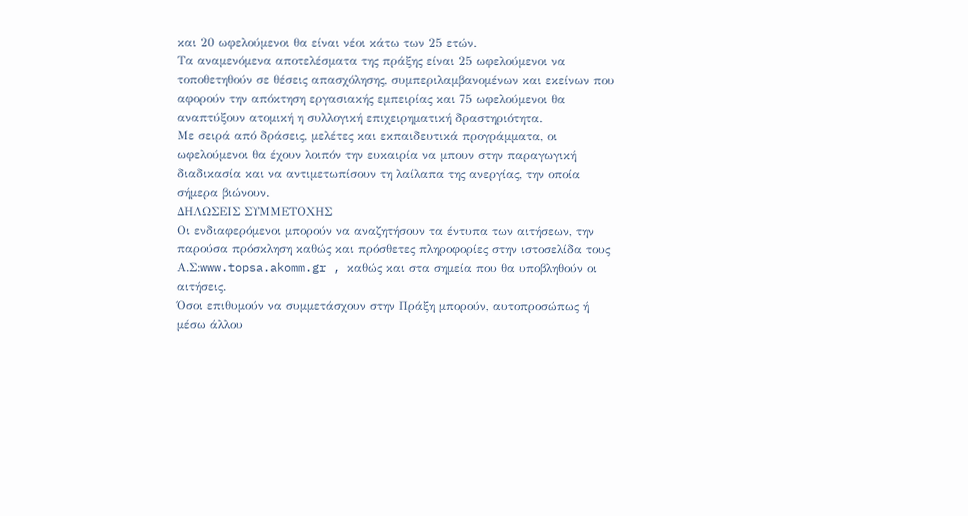και 20 ωφελούμενοι θα είναι νέοι κάτω των 25 ετών.
Τα αναμενόμενα αποτελέσματα της πράξης είναι 25 ωφελούμενοι να τοποθετηθούν σε θέσεις απασχόλησης, συμπεριλαμβανομένων και εκείνων που αφορούν την απόκτηση εργασιακής εμπειρίας και 75 ωφελούμενοι θα αναπτύξουν ατομική η συλλογική επιχειρηματική δραστηριότητα.
Με σειρά από δράσεις, μελέτες και εκπαιδευτικά προγράμματα, οι ωφελούμενοι θα έχουν λοιπόν την ευκαιρία να μπουν στην παραγωγική διαδικασία και να αντιμετωπίσουν τη λαίλαπα της ανεργίας, την οποία σήμερα βιώνουν.
ΔΗΛΩΣΕΙΣ ΣΥΜΜΕΤΟΧΗΣ
Οι ενδιαφερόμενοι μπορούν να αναζητήσουν τα έντυπα των αιτήσεων, την παρούσα πρόσκληση καθώς και πρόσθετες πληροφορίες στην ιστοσελίδα τους Α.Σ:www.topsa.akomm.gr , καθώς και στα σημεία που θα υποβληθούν οι αιτήσεις.
Όσοι επιθυμούν να συμμετάσχουν στην Πράξη μπορούν, αυτοπροσώπως ή μέσω άλλου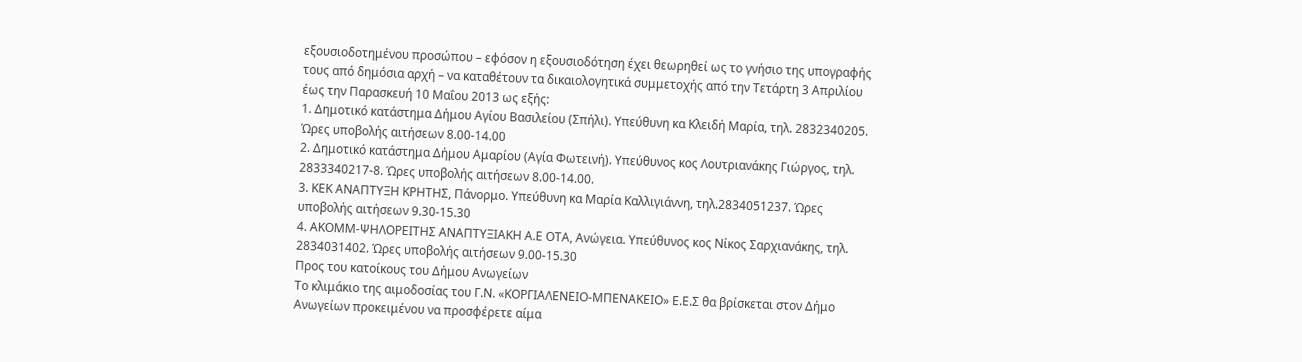εξουσιοδοτημένου προσώπου – εφόσον η εξουσιοδότηση έχει θεωρηθεί ως το γνήσιο της υπογραφής τους από δημόσια αρχή – να καταθέτουν τα δικαιολογητικά συμμετοχής από την Τετάρτη 3 Απριλίου έως την Παρασκευή 10 Μαΐου 2013 ως εξής:
1. Δημοτικό κατάστημα Δήμου Αγίου Βασιλείου (Σπήλι). Υπεύθυνη κα Κλειδή Μαρία, τηλ. 2832340205. Ώρες υποβολής αιτήσεων 8.00-14.00
2. Δημοτικό κατάστημα Δήμου Αμαρίου (Αγία Φωτεινή). Υπεύθυνος κος Λουτριανάκης Γιώργος, τηλ. 2833340217-8. Ώρες υποβολής αιτήσεων 8.00-14.00.
3. ΚΕΚ ΑΝΑΠΤΥΞΗ ΚΡΗΤΗΣ, Πάνορμο. Υπεύθυνη κα Μαρία Καλλιγιάννη, τηλ.2834051237. Ώρες υποβολής αιτήσεων 9.30-15.30
4. ΑΚΟΜΜ-ΨΗΛΟΡΕΙΤΗΣ ΑΝΑΠΤΥΞΙΑΚΗ Α.Ε ΟΤΑ, Ανώγεια. Υπεύθυνος κος Νίκος Σαρχιανάκης, τηλ. 2834031402. Ώρες υποβολής αιτήσεων 9.00-15.30
Προς του κατοίκους του Δήμου Ανωγείων
Το κλιμάκιο της αιμοδοσίας του Γ.Ν. «ΚΟΡΓΙΑΛΕΝΕΙΟ-ΜΠΕΝΑΚΕΙΟ» Ε.Ε.Σ θα βρίσκεται στον Δήμο Ανωγείων προκειμένου να προσφέρετε αίμα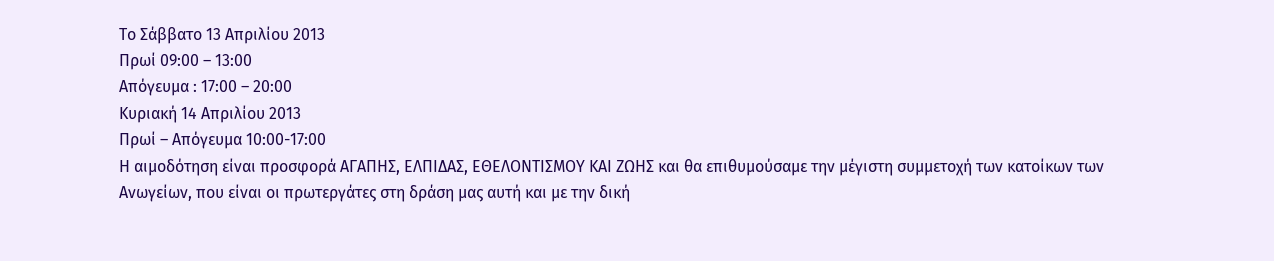Το Σάββατο 13 Απριλίου 2013
Πρωί 09:00 – 13:00
Απόγευμα : 17:00 – 20:00
Κυριακή 14 Απριλίου 2013
Πρωί – Απόγευμα 10:00-17:00
Η αιμοδότηση είναι προσφορά ΑΓΑΠΗΣ, ΕΛΠΙΔΑΣ, ΕΘΕΛΟΝΤΙΣΜΟΥ ΚΑΙ ΖΩΗΣ και θα επιθυμούσαμε την μέγιστη συμμετοχή των κατοίκων των Ανωγείων, που είναι οι πρωτεργάτες στη δράση μας αυτή και με την δική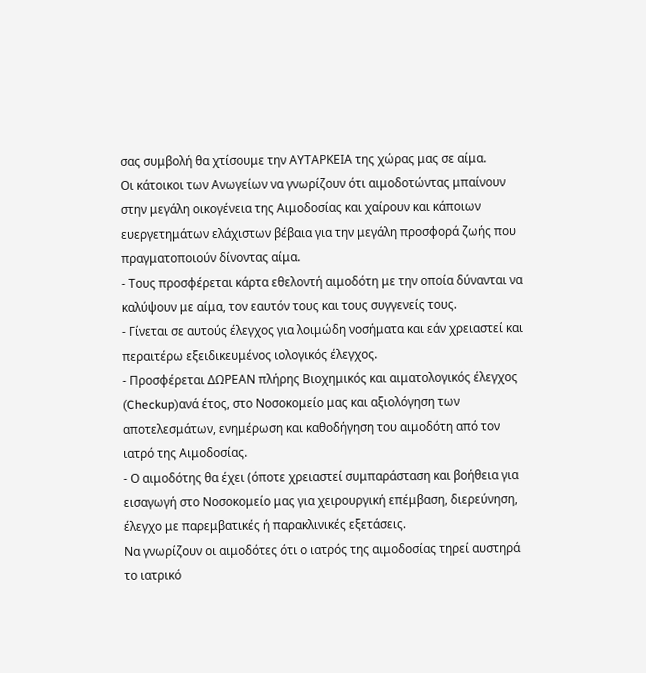σας συμβολή θα χτίσουμε την ΑΥΤΑΡΚΕΙΑ της χώρας μας σε αίμα.
Οι κάτοικοι των Ανωγείων να γνωρίζουν ότι αιμοδοτώντας μπαίνουν στην μεγάλη οικογένεια της Αιμοδοσίας και χαίρουν και κάποιων ευεργετημάτων ελάχιστων βέβαια για την μεγάλη προσφορά ζωής που πραγματοποιούν δίνοντας αίμα.
- Τους προσφέρεται κάρτα εθελοντή αιμοδότη με την οποία δύνανται να καλύψουν με αίμα, τον εαυτόν τους και τους συγγενείς τους.
- Γίνεται σε αυτούς έλεγχος για λοιμώδη νοσήματα και εάν χρειαστεί και περαιτέρω εξειδικευμένος ιολογικός έλεγχος.
- Προσφέρεται ΔΩΡΕΑΝ πλήρης Βιοχημικός και αιματολογικός έλεγχος (Checkup)ανά έτος, στο Νοσοκομείο μας και αξιολόγηση των αποτελεσμάτων, ενημέρωση και καθοδήγηση του αιμοδότη από τον ιατρό της Αιμοδοσίας.
- Ο αιμοδότης θα έχει (όποτε χρειαστεί συμπαράσταση και βοήθεια για εισαγωγή στο Νοσοκομείο μας για χειρουργική επέμβαση, διερεύνηση, έλεγχο με παρεμβατικές ή παρακλινικές εξετάσεις.
Να γνωρίζουν οι αιμοδότες ότι ο ιατρός της αιμοδοσίας τηρεί αυστηρά το ιατρικό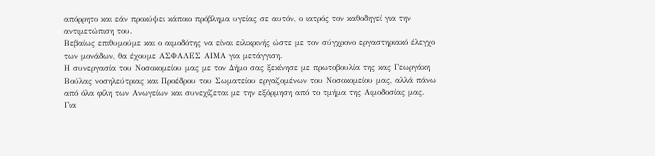απόρρητο και εάν προκύψει κάποιο πρόβλημα υγείας σε αυτόν, ο ιατρός τον καθοδηγεί για την αντιμετώπιση του.
Βεβαίως επιθυμούμε και ο αιμοδότης να είναι ειλικρινής ώστε με τον σύγχρονο εργαστηριακό έλεγχο των μονάδων, θα έχουμε ΑΣΦΑΛΕΣ ΑΙΜΑ για μετάγγιση.
Η συνεργασία του Νοσοκομείου μας με τον Δήμο σας ξεκίνησε με πρωτοβουλία της κας Γεωργάκη Βούλας νοσηλεύτριας και Προέδρου του Σωματείου εργαζομένων του Νοσοκομείου μας, αλλά πάνω από όλα φίλη των Ανωγείων και συνεχίζεται με την εξόρμηση από το τμήμα της Αιμοδοσίας μας.
Για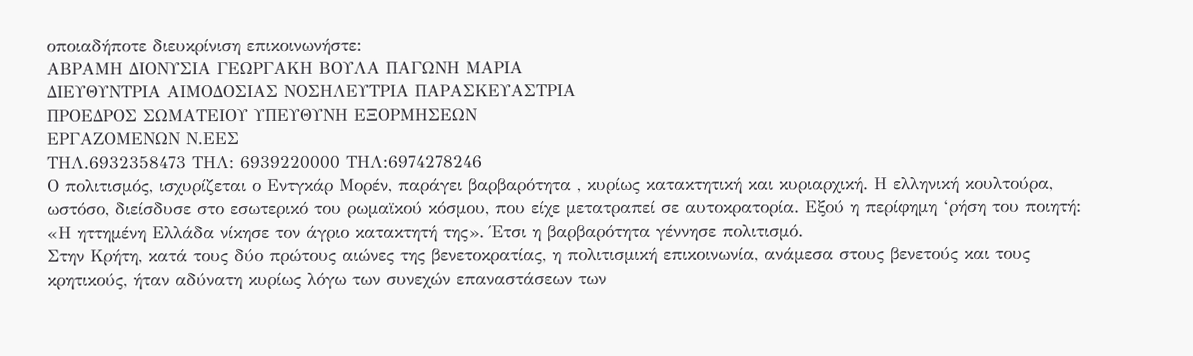οποιαδήποτε διευκρίνιση επικοινωνήστε:
ΑΒΡΑΜΗ ΔΙΟΝΥΣΙΑ ΓΕΩΡΓΑΚΗ ΒΟΥΛΑ ΠΑΓΩΝΗ ΜΑΡΙΑ
ΔΙΕΥΘΥΝΤΡΙΑ ΑΙΜΟΔΟΣΙΑΣ ΝΟΣΗΛΕΥΤΡΙΑ ΠΑΡΑΣΚΕΥΑΣΤΡΙΑ
ΠΡΟΕΔΡΟΣ ΣΩΜΑΤΕΙΟΥ ΥΠΕΥΘΥΝΗ ΕΞΟΡΜΗΣΕΩΝ
ΕΡΓΑΖΟΜΕΝΩΝ Ν.ΕΕΣ
ΤΗΛ.6932358473 ΤΗΛ: 6939220000 ΤΗΛ:6974278246
Ο πολιτισμός, ισχυρίζεται ο Εντγκάρ Μορέν, παράγει βαρβαρότητα , κυρίως κατακτητική και κυριαρχική. Η ελληνική κουλτούρα, ωστόσο, διείσδυσε στο εσωτερικό του ρωμαϊκού κόσμου, που είχε μετατραπεί σε αυτοκρατορία. Εξού η περίφημη ‘ρήση του ποιητή: «Η ηττημένη Ελλάδα νίκησε τον άγριο κατακτητή της». Έτσι η βαρβαρότητα γέννησε πολιτισμό.
Στην Κρήτη, κατά τους δύο πρώτους αιώνες της βενετοκρατίας, η πολιτισμική επικοινωνία, ανάμεσα στους βενετούς και τους κρητικούς, ήταν αδύνατη κυρίως λόγω των συνεχών επαναστάσεων των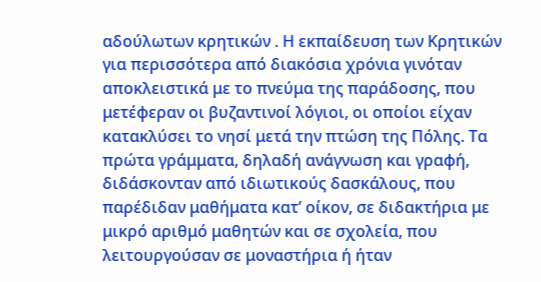αδούλωτων κρητικών . Η εκπαίδευση των Κρητικών για περισσότερα από διακόσια χρόνια γινόταν αποκλειστικά με το πνεύμα της παράδοσης, που μετέφεραν οι βυζαντινοί λόγιοι, οι οποίοι είχαν κατακλύσει το νησί μετά την πτώση της Πόλης. Τα πρώτα γράμματα, δηλαδή ανάγνωση και γραφή, διδάσκονταν από ιδιωτικούς δασκάλους, που παρέδιδαν μαθήματα κατ’ οίκον, σε διδακτήρια με μικρό αριθμό μαθητών και σε σχολεία, που λειτουργούσαν σε μοναστήρια ή ήταν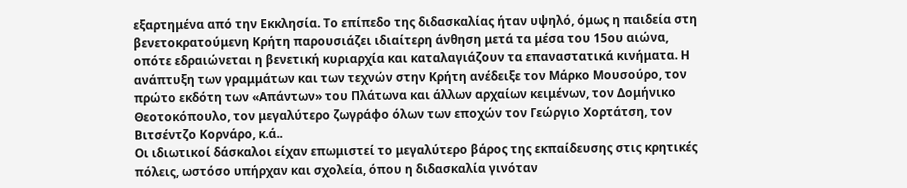εξαρτημένα από την Εκκλησία. Το επίπεδο της διδασκαλίας ήταν υψηλό, όμως η παιδεία στη βενετοκρατούμενη Κρήτη παρουσιάζει ιδιαίτερη άνθηση μετά τα μέσα του 15ου αιώνα, οπότε εδραιώνεται η βενετική κυριαρχία και καταλαγιάζουν τα επαναστατικά κινήματα. Η ανάπτυξη των γραμμάτων και των τεχνών στην Κρήτη ανέδειξε τον Μάρκο Μουσούρο, τον πρώτο εκδότη των «Απάντων» του Πλάτωνα και άλλων αρχαίων κειμένων, τον Δομήνικο Θεοτοκόπουλο, τον μεγαλύτερο ζωγράφο όλων των εποχών τον Γεώργιο Χορτάτση, τον Βιτσέντζο Κορνάρο, κ.ά..
Οι ιδιωτικοί δάσκαλοι είχαν επωμιστεί το μεγαλύτερο βάρος της εκπαίδευσης στις κρητικές πόλεις, ωστόσο υπήρχαν και σχολεία, όπου η διδασκαλία γινόταν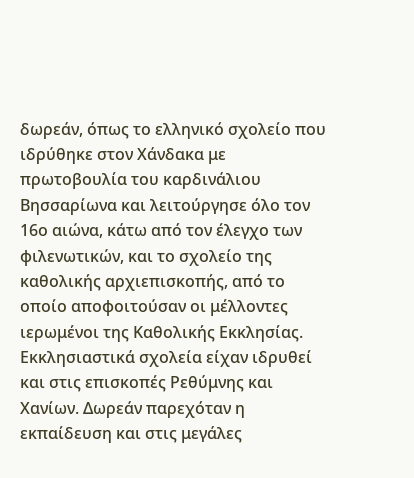δωρεάν, όπως το ελληνικό σχολείο που ιδρύθηκε στον Χάνδακα με πρωτοβουλία του καρδινάλιου Βησσαρίωνα και λειτούργησε όλο τον 16ο αιώνα, κάτω από τον έλεγχο των φιλενωτικών, και το σχολείο της καθολικής αρχιεπισκοπής, από το οποίο αποφοιτούσαν οι μέλλοντες ιερωμένοι της Καθολικής Εκκλησίας. Εκκλησιαστικά σχολεία είχαν ιδρυθεί και στις επισκοπές Ρεθύμνης και Χανίων. Δωρεάν παρεχόταν η εκπαίδευση και στις μεγάλες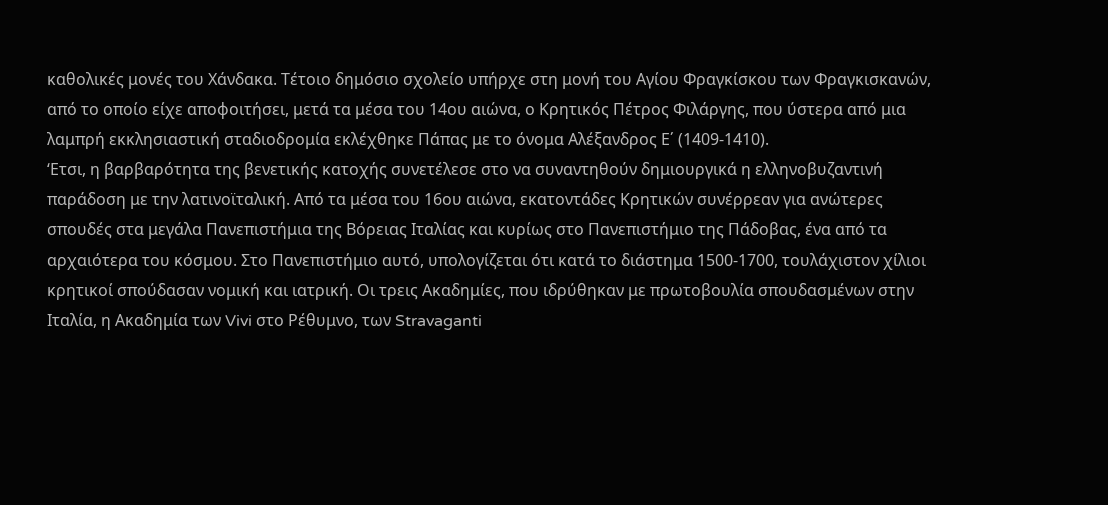καθολικές μονές του Χάνδακα. Τέτοιο δημόσιο σχολείο υπήρχε στη μονή του Αγίου Φραγκίσκου των Φραγκισκανών, από το οποίο είχε αποφοιτήσει, μετά τα μέσα του 14ου αιώνα, ο Κρητικός Πέτρος Φιλάργης, που ύστερα από μια λαμπρή εκκλησιαστική σταδιοδρομία εκλέχθηκε Πάπας με το όνομα Αλέξανδρος Ε΄ (1409-1410).
‘Ετσι, η βαρβαρότητα της βενετικής κατοχής συνετέλεσε στο να συναντηθούν δημιουργικά η ελληνοβυζαντινή παράδοση με την λατινοϊταλική. Από τα μέσα του 16ου αιώνα, εκατοντάδες Κρητικών συνέρρεαν για ανώτερες σπουδές στα μεγάλα Πανεπιστήμια της Βόρειας Ιταλίας και κυρίως στο Πανεπιστήμιο της Πάδοβας, ένα από τα αρχαιότερα του κόσμου. Στο Πανεπιστήμιο αυτό, υπολογίζεται ότι κατά το διάστημα 1500-1700, τουλάχιστον χίλιοι κρητικοί σπούδασαν νομική και ιατρική. Οι τρεις Ακαδημίες, που ιδρύθηκαν με πρωτοβουλία σπουδασμένων στην Ιταλία, η Ακαδημία των Vivi στο Ρέθυμνο, των Stravaganti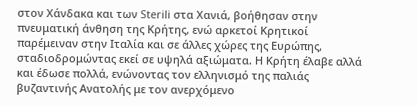στον Χάνδακα και των Sterili στα Χανιά, βοήθησαν στην πνευματική άνθηση της Κρήτης, ενώ αρκετοί Κρητικοί παρέμειναν στην Ιταλία και σε άλλες χώρες της Ευρώπης, σταδιοδρομώντας εκεί σε υψηλά αξιώματα. Η Κρήτη έλαβε αλλά και έδωσε πολλά, ενώνοντας τον ελληνισμό της παλιάς βυζαντινής Ανατολής με τον ανερχόμενο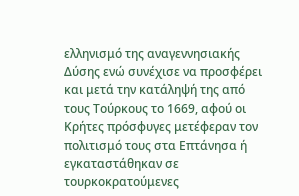ελληνισμό της αναγεννησιακής Δύσης ενώ συνέχισε να προσφέρει και μετά την κατάληψή της από τους Τούρκους το 1669, αφού οι Κρήτες πρόσφυγες μετέφεραν τον πολιτισμό τους στα Επτάνησα ή εγκαταστάθηκαν σε τουρκοκρατούμενες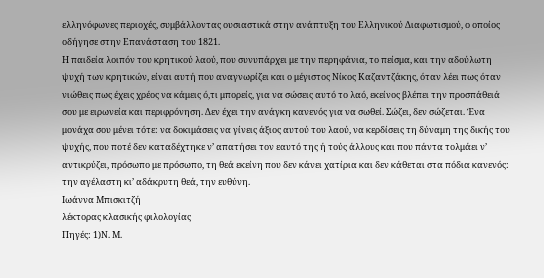ελληνόφωνες περιοχές, συμβάλλοντας ουσιαστικά στην ανάπτυξη του Ελληνικού Διαφωτισμού, ο οποίος οδήγησε στην Επανάσταση του 1821.
Η παιδεία λοιπόν του κρητικού λαού, που συνυπάρχει με την περηφάνια, το πείσμα, και την αδούλωτη ψυχή των κρητικών, είναι αυτή που αναγνωρίζει και ο μέγιστος Νίκος Καζαντζάκης, όταν λέει πως όταν νιώθεις πως έχεις χρέος να κάμεις ό,τι μπορείς, για να σώσεις αυτό το λαό, εκείνος βλέπει την προσπάθειά σου με ειρωνεία και περιφρόνηση. Δεν έχει την ανάγκη κανενός για να σωθεί. Σώζει, δεν σώζεται. Ένα μονάχα σου μένει τότε: να δοκιμάσεις να γίνεις άξιος αυτού του λαού, να κερδίσεις τη δύναμη της δικής του ψυχής, που ποτέ δεν καταδέχτηκε ν’ απατήσει τον εαυτό της ή τούς άλλους και που πάντα τολμάει ν’ αντικρύζει, πρόσωπο με πρόσωπο, τη θεά εκείνη που δεν κάνει χατίρια και δεν κάθεται στα πόδια κανενός: την αγέλαστη κι’ αδάκρυτη θεά, την ευθύνη.
Ιωάννα Μπισκιτζή
λέκτορας κλασικής φιλολογίας
Πηγές: 1)Ν. Μ.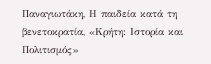Παναγιωτάκη, Η παιδεία κατά τη βενετοκρατία, «Κρήτη: Ιστορία και Πολιτισμός»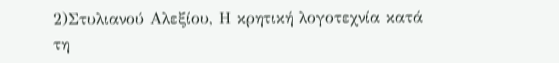2)Στυλιανού Αλεξίου, Η κρητική λογοτεχνία κατά τη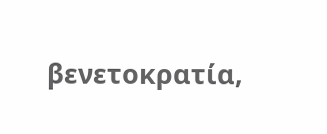βενετοκρατία,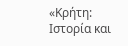«Κρήτη: Ιστορία και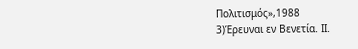Πολιτισμός»,1988
3)Έρευναι εν Βενετία. ΙΙ.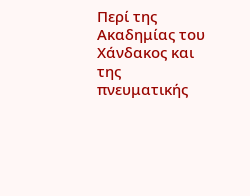Περί της Ακαδημίας του Χάνδακος και της πνευματικής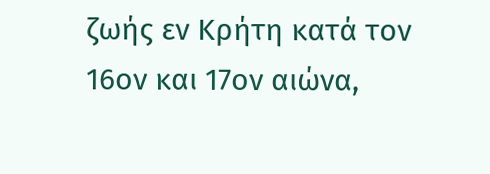ζωής εν Κρήτη κατά τον 16ον και 17ον αιώνα,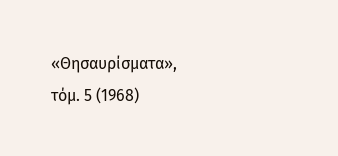«Θησαυρίσματα», τόμ. 5 (1968)